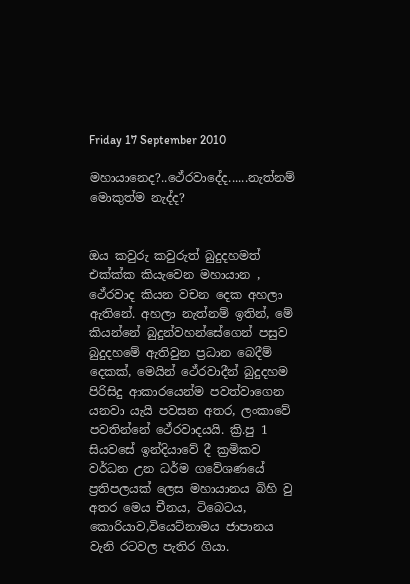Friday 17 September 2010

මහායානෙද?..ථේරවාදේද......නැත්නම් මොකුත්ම නැද්ද?


ඔය කවුරු කවුරුත් බුදුදහමත් එක්ක්ක කියැවෙන මහායාන , ථේරවාද කියන වචන දෙක අහලා ඇතිනේ. අහලා නැත්නම් ඉතින්, මේ කියන්නේ බුදුන්වහන්සේගෙන් පසුව බුදුදහමේ ඇතිවුන ප්‍රධාන බෙදීම් දෙකක්, මෙයින් ථේරවාදීන් බුදුදහම පිරිසිදු ආකාරයෙන්ම පවත්වාගෙන යනවා යැයි පවසන අතර, ලංකාවේ පවතින්නේ ථේරවාදයයි. ක්‍රි.පු 1 සියවසේ ඉන්දියාවේ දී ක්‍රමිකව වර්ධන උන ධර්ම ගවේශණයේ ප්‍රතිපලයක් ලෙස මහායානය බිහි වු අතර මෙය චීනය, ටිබෙටය, කොරියාව,වියෙට්නාමය ජාපානය වැනි රටවල පැතිර ගියා.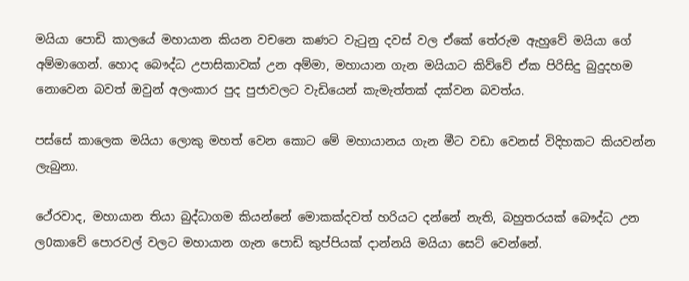මයියා පොඩි කාලයේ මහායාන කියන වචනෙ කණට වැටුනු දවස් වල ඒකේ තේරුම ඇහුවේ මයියා ගේ අම්මාගෙන්. හොද බෞද්ධ උපාසිකාවක් උන අම්මා, මහායාන ගැන මයියාට කිව්වේ ඒක පිරිසිදු බුදුදහම නොවෙන බවත් ඔවුන් අලංකාර පුද පුජාවලට වැඩියෙන් කැමැත්තක් දක්වන බවත්ය.

පස්සේ කාලෙක මයියා ලොකු මහත් වෙන කොට මේ මහායානය ගැන මීට වඩා වෙනස් විදිහකට කියවන්න ලැබුනා.

ථේරවාද, මහායාන තියා බුද්ධාගම කියන්නේ මොකක්දවත් හරියට දන්නේ නැති, බහුතරයක් බෞද්ධ උන ල0කාවේ පොරවල් වලට මහායාන ගැන පොඩි කුප්පියක් දාන්නයි මයියා සෙට් වෙන්නේ.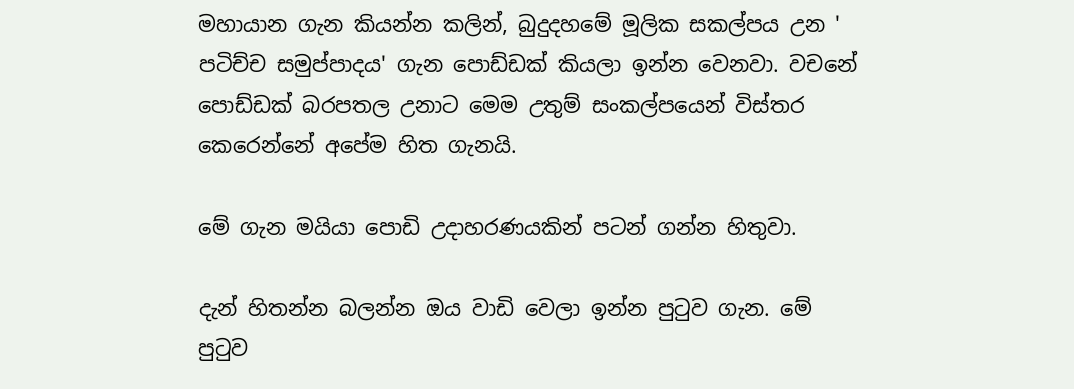මහායාන ගැන කියන්න කලින්, බුදුදහමේ මූලික සකල්පය උන ' පටිච්ච සමුප්පාදය' ගැන පොඩ්ඩක් කියලා ඉන්න වෙනවා. වචනේ පොඩ්ඩක් බරපතල උනාට මෙම උතුම් සංකල්පයෙන් විස්තර කෙරෙන්නේ අපේම හිත ගැනයි.

මේ ගැන මයියා පොඩි උදාහරණයකින් පටන් ගන්න හිතුවා.

දැන් හිතන්න බලන්න ඔය වාඩි වෙලා ඉන්න පුටුව ගැන. මේ පුටුව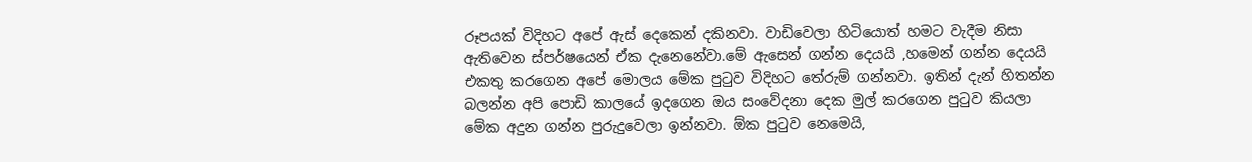රූපයක් විදිහට අපේ ඇස් දෙකෙන් දකිනවා. වාඩිවෙලා හිටියොත් හමට වැදීම නිසා ඇතිවෙන ස්පර්ෂයෙන් ඒක දැනෙනේවා.මේ ඇසෙන් ගන්න දෙයයි ,හමෙන් ගන්න දෙයයි එකතු කරගෙන අපේ මොලය මේක පුටුව විදිහට තේරුම් ගන්නවා. ඉතින් දැන් හිතන්න බලන්න අපි පොඩි කාලයේ ඉදගෙන ඔය සංවේදනා දෙක මුල් කරගෙන පුටුව කියලා මේක අදුන ගන්න පුරුදුවෙලා ඉන්නවා. ඕක පුටුව නෙමෙයි,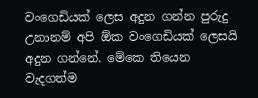වංගෙඩියක් ලෙස අදුන ගන්න පුරුදු උනානම් අපි ඕක වංගෙඩියක් ලෙසයි අදුන ගන්නේ. මේකෙ තියෙන වැදගත්ම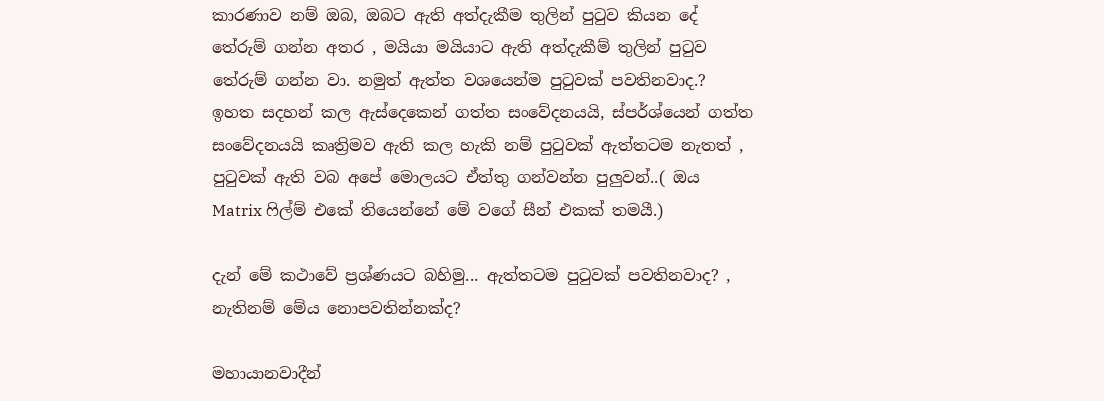කාරණාව නම් ඔබ, ඔබට ඇති අත්දැකීම තුලින් පුටුව කියන දේ තේරුම් ගන්න අතර , මයියා මයියාට ඇති අත්දැකීම් තුලින් පුටුව තේරුම් ගන්න වා. නමුත් ඇත්ත වශයෙන්ම පුටුවක් පවතිනවාද.? ඉහත සදහන් කල ඇස්දෙකෙන් ගත්ත සංවේදනයයි, ස්පර්ශ්යෙන් ගත්ත සංවේදනයයි කෘත්‍රිමව ඇති කල හැකි නම් පුටුවක් ඇත්තටම නැතත් , පුටුවක් ඇති වබ අපේ මොලයට ඒත්තු ගන්වන්න පුලුවන්..( ඔය Matrix ෆිල්ම් එකේ තියෙන්නේ මේ වගේ සීන් එකක් තමයී.)

දැන් මේ කථාවේ ප්‍රශ්ණයට බහිමු... ඇත්තටම පුටුවක් පවතිනවාද? , නැතිනම් මේය නොපවතින්නක්ද?

මහායානවාදීන්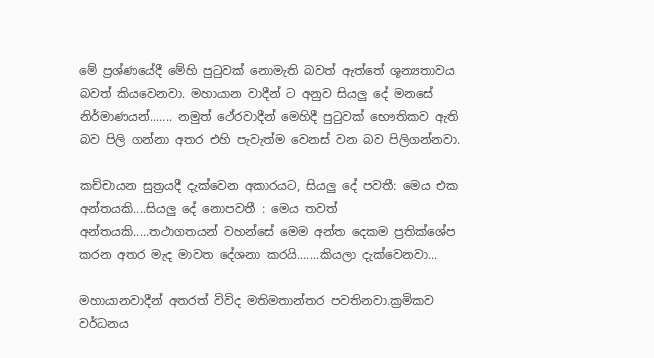මේ ප්‍රශ්ණයේදී මේහි පුටුවක් නොමැති බවත් ඇත්තේ ශූන්‍යතාවය බවත් කි‍යවෙනවා. මහායාන වාදීන් ට අනුව සියලු දේ මනසේ නිර්මාණයන්....... නමුත් ථේරවාදීන් මෙහිදී පුටුවක් භෞතිකව ඇති බව පිලි ගන්නා අතර එහි පැවැත්ම වෙනස් වන බව පිලිගන්නවා.

කච්චායන සුත්‍රයදී දැක්වෙන අකාරයට, සියලු දේ පවතී: මෙය එක අන්තයකි....සියලු දේ නොපවතී : මෙය තවත් අන්තයකි.....තථාගතයන් වහන්සේ මෙම අන්ත දෙකම ප්‍රතික්ශේප කරන අතර මැද මාවත දේශනා කරයි.......කියලා දැක්වෙනවා...

මහායානවාදීන් අතරත් විවිද මතිමතාන්තර පවතිනවා.ක්‍රමිකව වර්ධනය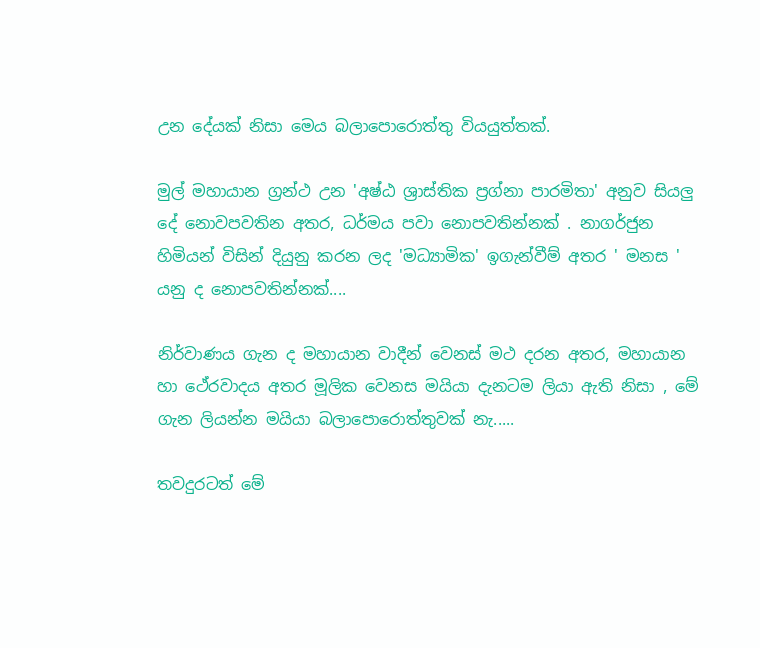උන දේයක් නිසා මෙය බලාපොරොත්තු වියයුත්තක්.

මුල් මහායාන ග්‍රන්ථ උන 'අෂ්ඨ ශ්‍රාස්තික ප්‍රග්නා පාරමිතා' අනුව සියලු දේ නොවපවතින අතර, ධර්මය පවා නොපවතින්නක් . නාගර්ජුන හිමියන් විසින් දියුනු කරන ලද 'මධ්‍යාමික' ඉගැන්වීම් අතර ' මනස ' යනු ද නොපවතින්නක්....

නිර්වාණය ගැන ද මහායාන වාදීන් වෙනස් මථ දරන අතර, මහායාන හා ථේරවාදය අතර මූලික වෙනස මයියා දැනටම ලියා ඇති නිසා , මේ ගැන ලියන්න මයියා බලාපොරොත්තුවක් නැ.....

තවදුරටත් මේ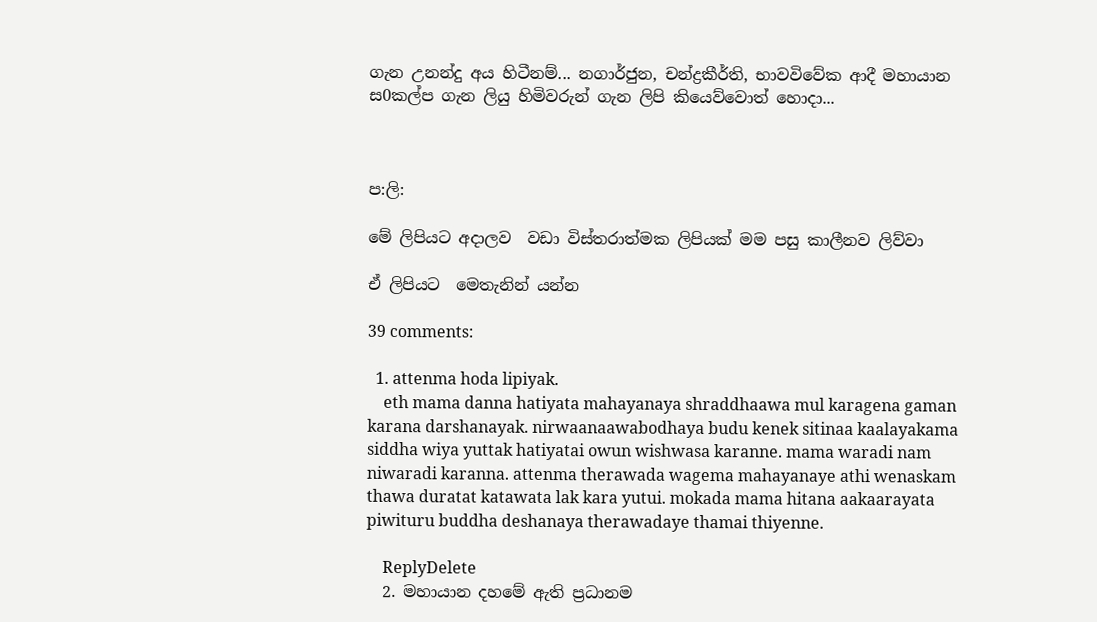ගැන උනන්දු අය හිටීනම්... නගාර්ජුන, චන්ද්‍රකීර්ති, භාවවිවේක ආදී මහායාන ස0කල්ප ගැන ලියු හිමිවරුන් ගැන ලිපි කියෙව්වොත් හොදා...



ප:ලි:

මේ ලිපියට අදාලව  වඩා විස්තරාත්මක ලිපියක් මම පසු කාලීනව ලිව්වා

ඒ ලිපියට  මෙතැනින් යන්න

39 comments:

  1. attenma hoda lipiyak.
    eth mama danna hatiyata mahayanaya shraddhaawa mul karagena gaman karana darshanayak. nirwaanaawabodhaya budu kenek sitinaa kaalayakama siddha wiya yuttak hatiyatai owun wishwasa karanne. mama waradi nam niwaradi karanna. attenma therawada wagema mahayanaye athi wenaskam thawa duratat katawata lak kara yutui. mokada mama hitana aakaarayata piwituru buddha deshanaya therawadaye thamai thiyenne.

    ReplyDelete
  2. මහායාන දහමේ ඇති ප්‍රධානම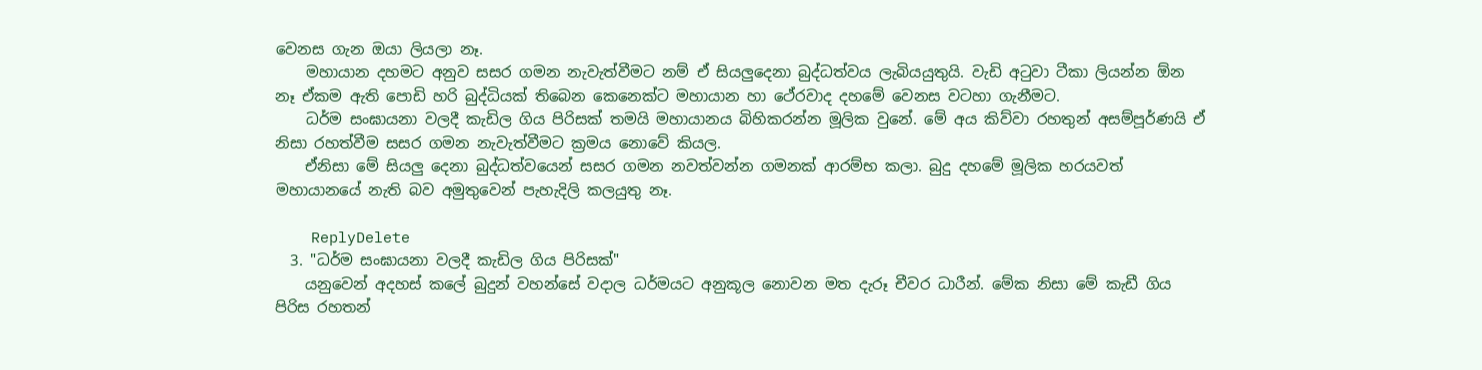වෙනස ගැන ඔයා ලියලා නෑ.
    මහායාන දහමට අනුව සසර ගමන නැවැත්වීමට නම් ඒ සියලුදෙනා බුද්ධත්වය ලැබියයුතුයි. වැඩි අටුවා ටීකා ලියන්න ඕන නෑ ඒකම ඇති පොඩි හරි බුද්ධියක් තිබෙන කෙනෙක්ට මහායාන හා ථේරවාද දහමේ වෙනස වටහා ගැනීමට.
    ධර්ම සංඝායනා වලදී කැඩිල ගිය පිරිසක් තමයි මහායානය බිහිකරන්න මූලික වුනේ. මේ අය කිව්වා රහතුන් අසම්පූර්ණයි ඒ නිසා රහත්වීම සසර ගමන නැවැත්වීමට ක්‍රමය නොවේ කියල.
    ඒනිසා මේ සියලු දෙනා බුද්ධත්වයෙන් සසර ගමන නවත්වන්න ගමනක් ආරම්භ කලා. බුදු දහමේ මූලික හරයවත් මහායානයේ නැති බව අමුතුවෙන් පැහැදිලි කලයුතු නෑ.

    ReplyDelete
  3. "ධර්ම සංඝායනා වලදී කැඩිල ගිය පිරිසක්"
    යනුවෙන් අදහස් කලේ බුදුන් වහන්සේ වදාල ධර්මයට අනුකූල නොවන මත දැරූ චීවර ධාරීන්. මේක නිසා මේ කැඩී ගිය පිරිස රහතන්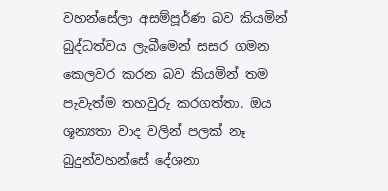වහන්සේලා අසම්පූර්ණ බව කියමින් බුද්ධත්වය ලැබීමෙන් සසර ගමන කෙලවර කරන බව කියමින් තම පැවැත්ම තහවුරු කරගත්තා. ඔය ශූන්‍යතා වාද වලින් පලක් නෑ බුදුන්වහන්සේ දේශනා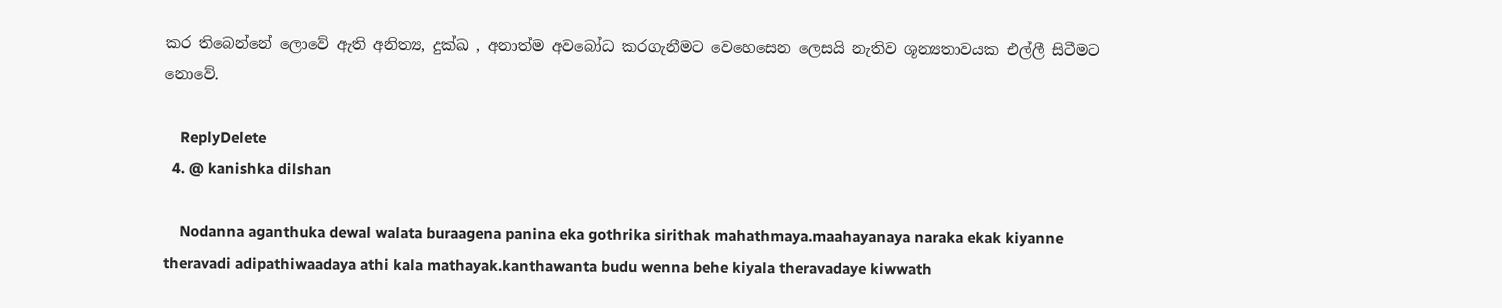කර තිබෙන්නේ ලොවේ ඇති අනිත්‍ය, දුක්ඛ , අනාත්ම අවබෝධ කරගැනීමට වෙහෙසෙන ලෙසයි නැතිව ශූන්‍යතාවයක එල්ලී සිටීමට නොවේ.

    ReplyDelete
  4. @ kanishka dilshan

    Nodanna aganthuka dewal walata buraagena panina eka gothrika sirithak mahathmaya.maahayanaya naraka ekak kiyanne theravadi adipathiwaadaya athi kala mathayak.kanthawanta budu wenna behe kiyala theravadaye kiwwath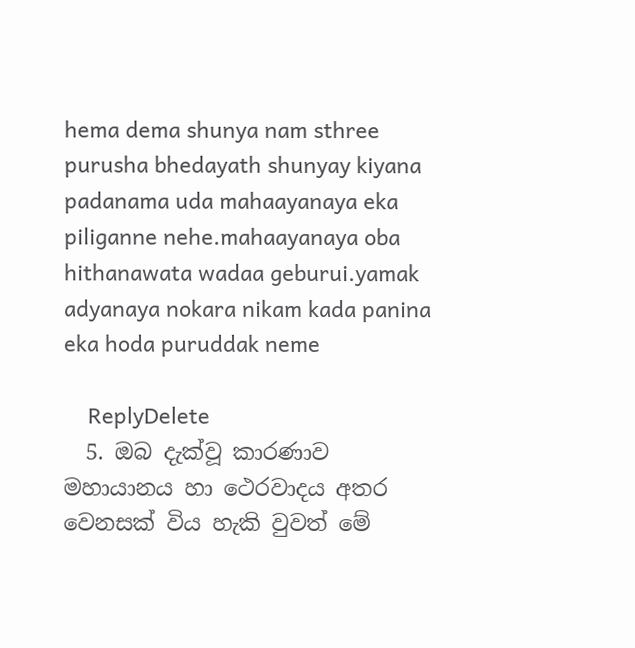hema dema shunya nam sthree purusha bhedayath shunyay kiyana padanama uda mahaayanaya eka piliganne nehe.mahaayanaya oba hithanawata wadaa geburui.yamak adyanaya nokara nikam kada panina eka hoda puruddak neme

    ReplyDelete
  5. ඔබ දැක්වූ කාරණාව මහායානය හා ථෙරවාදය අතර වෙනසක් විය හැකි වුවත් මේ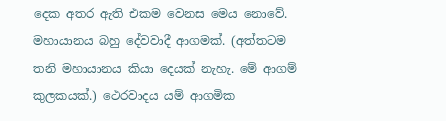දෙක අතර ඇති එකම වෙනස මෙය නොවේ. මහායානය බහු දේවවාදී ආගමක්. (අත්තටම තනි මහායානය කියා දෙයක් නැහැ. මේ ආගම් කුලකයක්.) ථෙරවාදය යම් ආගමික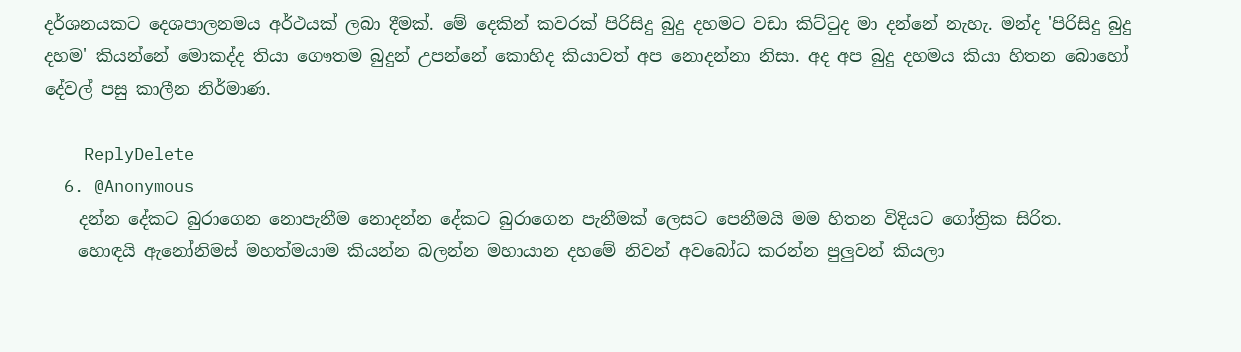දර්ශනයකට දෙශපාලනමය අර්ථයක් ලබා දීමක්. මේ දෙකින් කවරක් පිරිසිදු බුදු දහමට වඩා කිට්ටුද මා දන්නේ නැහැ. මන්ද 'පිරිසිදු බුදු දහම' කියන්නේ මොකද්ද තියා ගෞතම බුදුන් උපන්නේ කොහිද කියාවත් අප නොදන්නා නිසා. අද අප බුදු දහමය කියා හිතන බොහෝ දේවල් පසු කාලීන නිර්මාණ.

    ReplyDelete
  6. @Anonymous
    දන්න දේකට බුරාගෙන නොපැනීම නොදන්න දේකට බුරාගෙන පැනීමක් ලෙසට පෙනීමයි මම හිතන විදියට ගෝත්‍රික සිරිත.
    හොඳයි ඇනෝනිමස් මහත්මයාම කියන්න බලන්න මහායාන දහමේ නිවන් අවබෝධ කරන්න පුලුවන් කියලා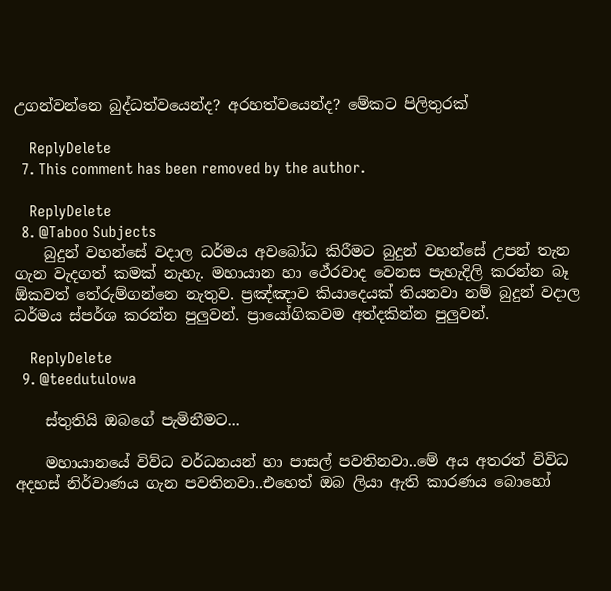උගන්වන්නෙ බුද්ධත්වයෙන්ද? අරහත්වයෙන්ද? මේකට පිලිතුරක්

    ReplyDelete
  7. This comment has been removed by the author.

    ReplyDelete
  8. @Taboo Subjects
    බුදුන් වහන්සේ වදාල ධර්මය අවබෝධ කිරීමට බුදුන් වහන්සේ උපන් තැන ගැන වැදගත් කමක් නැහැ. මහායාන හා ථේරවාද වෙනස පැහැදිලි කරන්න බෑ ඕකවත් තේරුම්ගන්නෙ නැතුව. ප්‍රඤ්ඤාව කියාදෙයක් තියනවා නම් බුදුන් වදාල ධර්මය ස්පර්ශ කරන්න පුලුවන්. ප්‍රායෝගිකවම අත්දකින්න පුලුවන්.

    ReplyDelete
  9. @teedutulowa

    ස්තුතියි ඔබගේ පැමිනීමට...

    මහායානයේ විව්ධ වර්ධනයන් හා පාසල් පවතිනවා..මේ අය අතරත් විවිධ අදහස් නිර්වාණය ගැන පවතිනවා..එහෙත් ඔබ ලියා ඇති කාරණය බොහෝ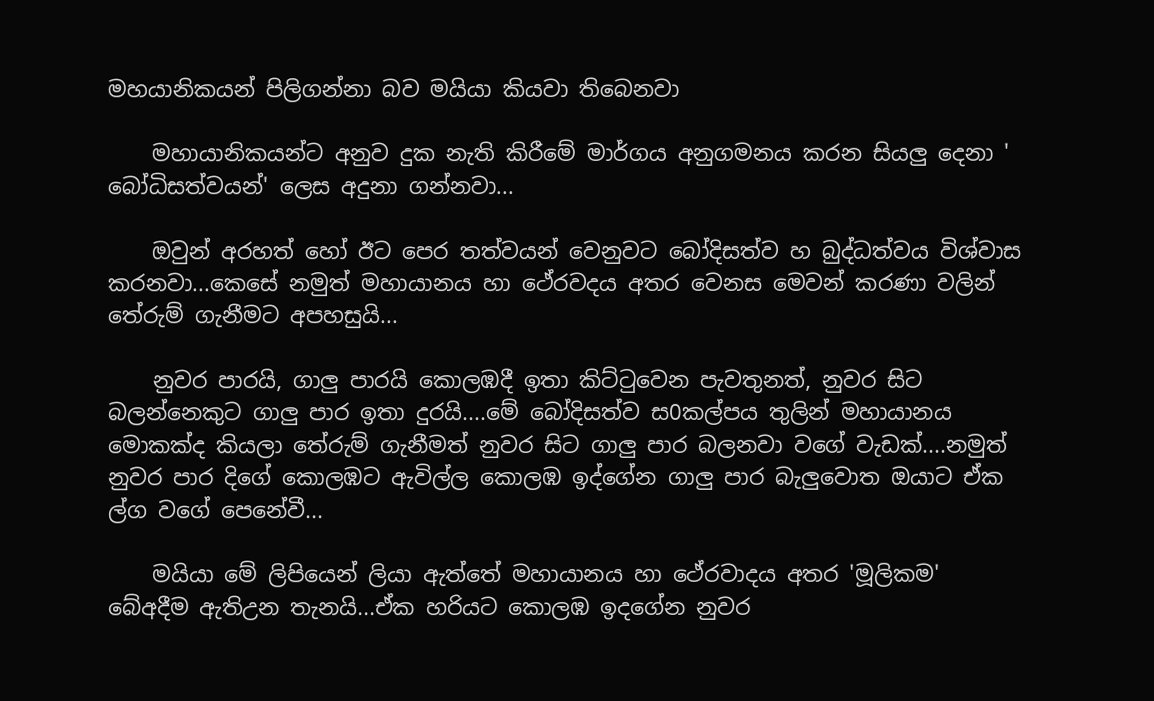මහයානිකයන් පිලිගන්නා බව මයියා කියවා තිබෙනවා

    මහායානිකයන්ට අනුව දුක නැති කිරීමේ මාර්ගය අනුගමනය කරන සියලු දෙනා ' බෝධිසත්වයන්' ලෙස අදුනා ගන්නවා...

    ඔවුන් අරහත් හෝ ඊට පෙර තත්වයන් වෙනුවට බෝදිසත්ව හ බුද්ධත්වය විශ්වාස කරනවා...කෙසේ නමුත් මහායානය හා ථේරවදය අතර වෙනස මෙවන් කරණා වලින් තේරුම් ගැනීමට අපහසුයි...

    නුවර පාරයි, ගාලු පාරයි කොලඹදී ඉතා කිට්ටුවෙන පැවතුනත්, නුවර සිට බලන්නෙකුට ගාලු පාර ඉතා දුරයි....මේ බෝදිසත්ව ස0කල්පය තුලින් මහායානය මොකක්ද කියලා තේරුම් ගැනීමත් නුවර සිට ගාලු පාර බලනවා වගේ වැඩක්....නමුත් නුවර පාර දිගේ කොලඹට ඇවිල්ල කොලඹ ඉද්ගේන ගාලු පාර බැලුවොත ඔයාට ඒක ල්ග වගේ පෙනේවී...

    මයියා මේ ලිපියෙන් ලියා ඇත්තේ මහායානය හා ථේරවාදය අතර 'මූලිකම' බේඅදීම ඇතිඋන තැනයි...ඒක හරියට කොලඹ ඉදගේන නුවර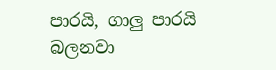පාරයි, ගාලු පාරයි බලනවා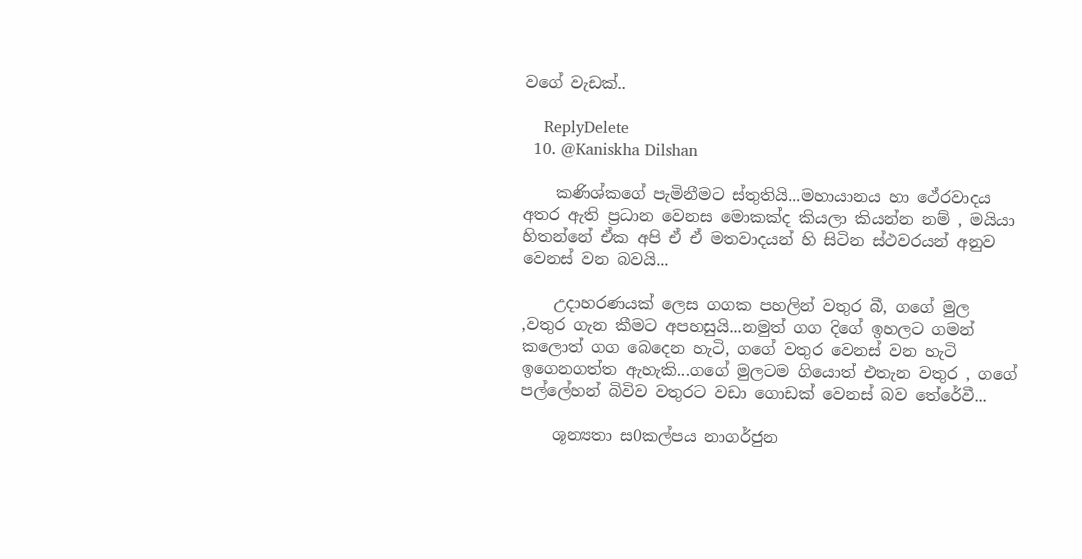වගේ වැඩක්..

    ReplyDelete
  10. @Kaniskha Dilshan

    කණිශ්කගේ පැමිනීමට ස්තුතියි...මහායානය හා ථේරවාදය අතර ඇති ප්‍රධාන වෙනස මොකක්ද කියලා කියන්න නම් , මයියා හිතන්නේ ඒක අපි ඒ ඒ මතවාදයන් හි සිටින ස්ථවරයන් අනුව වෙනස් වන බවයි...

    උදාහරණයක් ලෙස ගගක පහලින් වතුර බී, ගගේ මුල ,වතුර ගැන කීමට අපහසුයි...නමුත් ගග දිගේ ඉහලට ගමන් කලොත් ගග බෙදෙන හැටි, ගගේ වතුර වෙනස් වන හැටි ඉගෙනගත්ත ඇහැකි...ගගේ මුලටම ගියොත් එතැන වතුර , ගගේ පල්ලේහන් බිවිව වතුරට වඩා ගොඩක් වෙනස් බව තේරේවී...

    ශූන්‍යතා ස0කල්පය නාගර්ජුන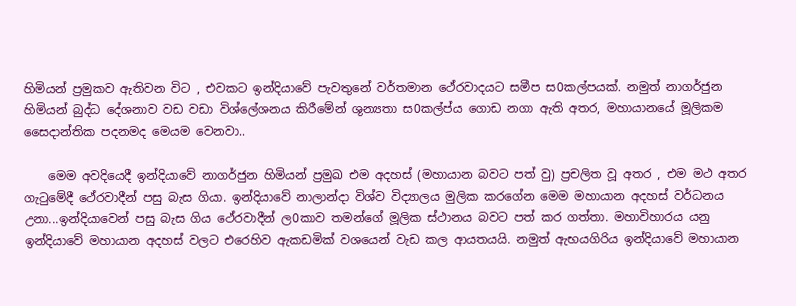හිමියන් ප්‍රමුකව ඇතිවන විට , එවකට ඉන්දියාවේ පැවතුනේ වර්තමාන ථේරවාදයට සමීප ස0කල්පයක්. නමුත් නාගර්ජුන හිමියන් බුද්ධ දේශනාව වඩ වඩා විශ්ලේශනය කිරීමේන් ශුන්‍යතා ස0කල්ප්ය ගොඩ නගා ඇති අතර, මහායානයේ මූලිකම සෛදාන්තික පදනමද මෙයම වෙනවා..

    මෙම අවදියෙදී ඉන්දියාවේ නාගර්ජුන හිමියන් ප්‍රමුඛ එම අදහස් (මහායාන බවට පත් වු) ප්‍රචලිත වූ අතර , එම මථ අතර ගැටුමේදී ථේරවාදීන් පසු බැස ගියා. ඉන්දියාවේ නාලාන්දා විශ්ව විද්‍යාලය මුලික කරගේන මෙම මහායාන අදහස් වර්ධනය උනා...ඉන්දියාවෙන් පසු බැස ගිය ථේරවාදීන් ල0කාව තමන්ගේ මූලික ස්ථානය බවට පත් කර ගත්තා. මහාවිහාරය යනු ඉන්දියාවේ මහායාන අදහස් වලට එරෙහිව ඇකඩමික් වශයෙන් වැඩ කල ආයතයයි. නමුත් ඇභයගිරිය ඉන්දියාවේ මහායාන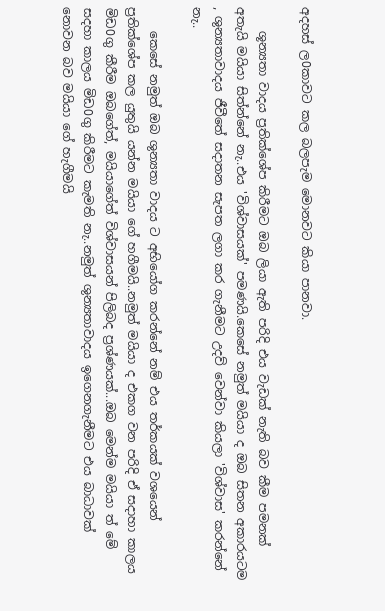අදහස් ල0කාවට කල බලපැම මොනවට කියා පානවා.

    ශූන්‍යතා වාදය ප්‍රතික්ශේප කිරීමට ඔබ ලියා ඇති පරිදි එය වැඩක් නැති බව කීම පමනක් අතැයි මයියා සිත්න්නේ නැ..එය 'විශ්වාසයක්' පමණයි.කෙසේ නමුත් මයියා ද ඔබ සිතන අකාරයටම , ශුන්‍යතාවාදය ජීවීතේ සදාතන සැපත ලගා කර ගැනීමට උදව් වෙන්වා කියලා 'විශ්වාස' කරන්නේ නැ..

    කෙසේ නමුත් ඔබ ශුන්‍යතා වාදය ට අභියෝග කරන්නේ නම් එය තර්කයක් වශයෙන් ප්‍රතික්ශේප කල යුතුයි යන්න මයියා ගේ හගීමයි..නමුත් මයියා ද එකග වන පරිදි ඒ සදාහා කාලය මිඩ0ගු කීරීම ඔබගේත්, මයියාගේත් විශ්වාසයන් පිලිබද ප්‍රශ්ණයක්...ඔබ මෙන්ම මයියා ත් මේ සදහා කාලය මිඩ0ගු කිරීමට කැමති නැ..නමුත් ශුන්‍යතාවාදය ඉගෙනගැනීමට එය බාධාවක් නොවන බව මයියා ගේ හැගීමයි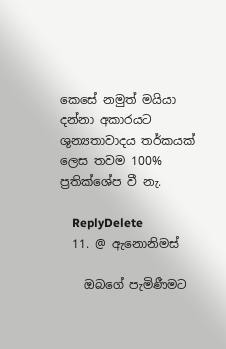කෙසේ නමුත් මයියා දන්නා අකාරයට ශුන්‍යතාවාදය තර්කයක් ලෙස තවම 100% ප්‍රතික්ශේප වී නැ.

    ReplyDelete
  11. @ ඇනොනිමස්

    ඔබගේ පැමිණීමට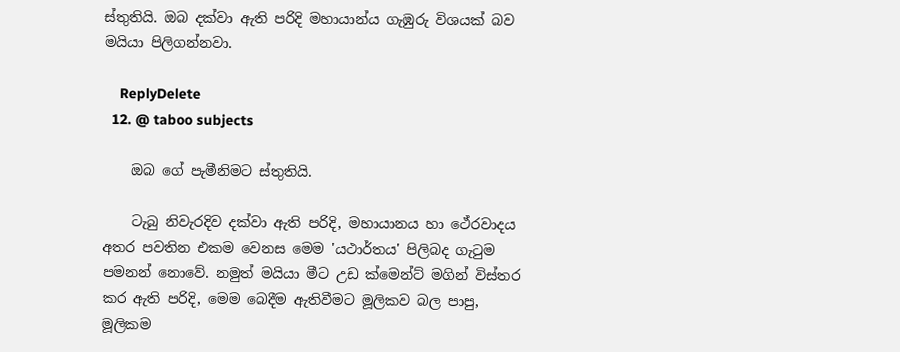ස්තුතියි. ඔබ දක්වා ඇති පරිදි මහායාන්ය ගැඹුරු විශයක් බව මයියා පිලිගන්නවා.

    ReplyDelete
  12. @ taboo subjects

    ඔබ ගේ පැමීනිමට ස්තුතියි.

    ටැබු නිවැරදිව දක්වා ඇති පරිදි, මහායානය හා ථේරවාදය අතර පවතින එකම වෙනස මෙම 'යථාර්තය' පිලිබද ගැටුම පමනන් නොවේ. නමුත් මයියා මීට උඩ ක්මෙන්ට් මගින් විස්තර කර ඇති පරිදි, මෙම බෙදීම ඇතිවීමට මූලිකව බල පාපු, මූලිකම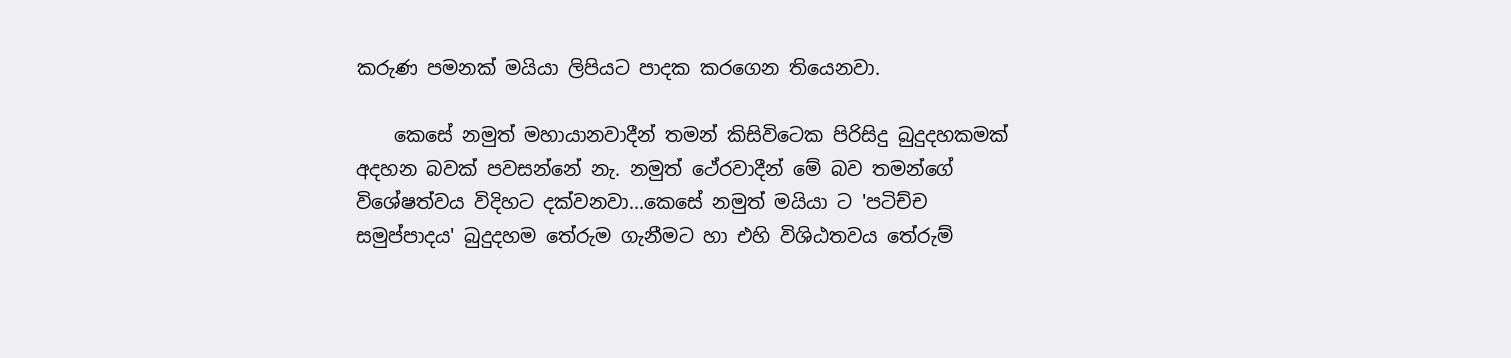කරුණ පමනක් මයියා ලිපියට පාදක කරගෙන තියෙනවා.

    කෙසේ නමුත් මහායානවාදීන් තමන් කිසිවිටෙක පිරිසිදු බුදුදහකමක් අදහන බවක් පවසන්නේ නැ. නමුත් ථේරවාදීන් මේ බව තමන්ගේ විශේෂත්වය විදිහට දක්වනවා...කෙසේ නමුත් මයියා ට 'පටිච්ච සමුප්පාදය' බුදුදහම තේරුම ගැනීමට හා එහි විශිඨතවය තේරුම්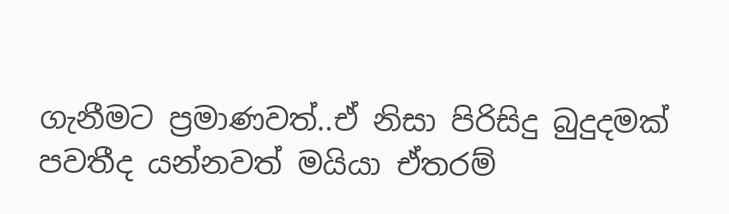ගැනීමට ප්‍රමාණවත්..ඒ නිසා පිරිසිදු බුදුදමක් පවතීද යන්නවත් මයියා ඒතරම්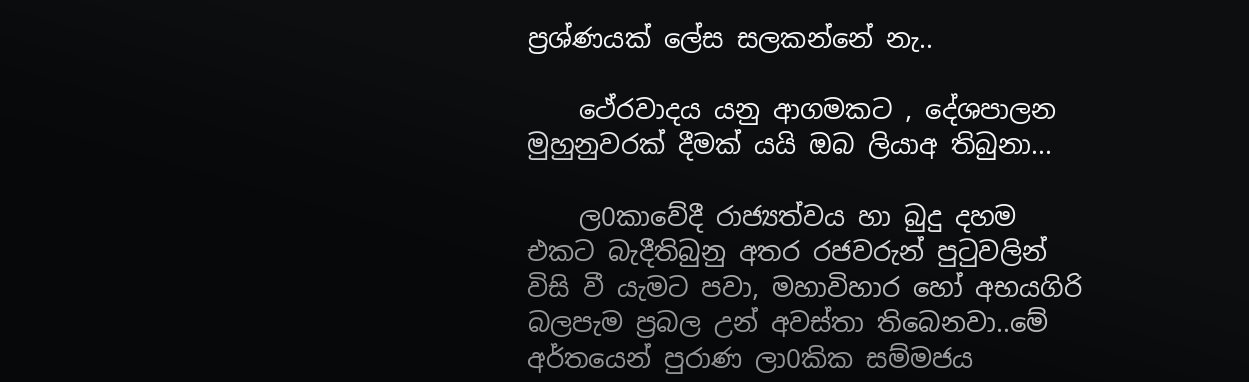ප්‍රශ්ණයක් ලේස සලකන්නේ නැ..

    ථේරවාදය යනු ආගමකට , දේශපාලන මුහුනුවරක් දීමක් යයි ඔබ ලියාඅ තිබුනා...

    ල0කාවේදී රාජ්‍යත්වය හා බුදු දහම එකට බැදීතිබුනු අතර රජවරුන් පුටුවලින් විසි වී යැමට පවා, මහාවිහාර හෝ අභයගිරි බලපැම ප්‍රබල උන් අවස්තා තිබෙනවා..මේ අර්තයෙන් පුරාණ ලා0කික සම්මජය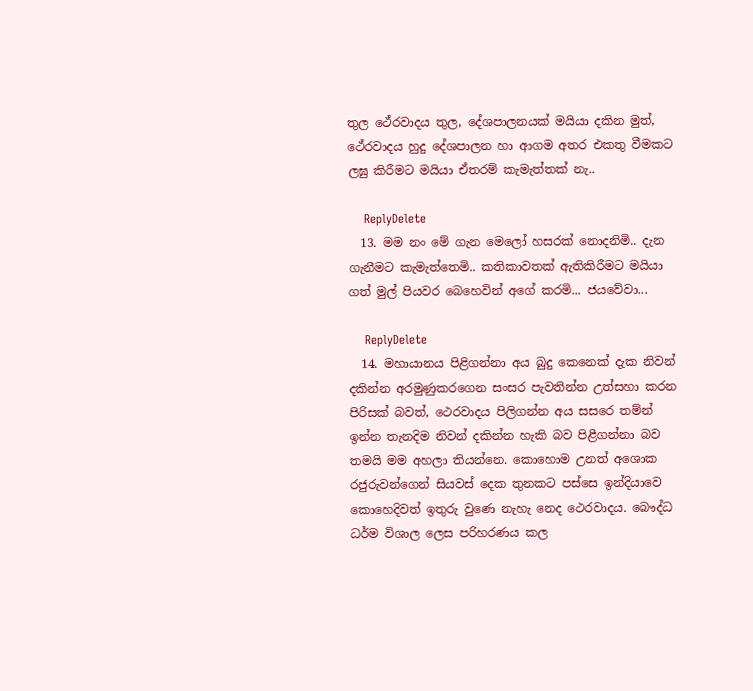තුල ථේරවාදය තුල, දේශපාලනයක් මයියා දකින මුත්, ථේරවාදය හුදු දේශපාලන හා ආගම අතර එකතු වීමකට ලඝු කිරීමට මයියා ඒතරම් කැමැත්තක් නැ..

    ReplyDelete
  13. මම නං මේ ගැන මෙලෝ හසරක් නොදනිමි.. දැන ගැනීමට කැමැත්තෙමි.. කතිකාවතක් ඇතිකිරීමට මයියා ගත් මුල් පියවර බෙහෙවින් අගේ කරමි... ජයවේවා...

    ReplyDelete
  14. මහායානය පිළිගන්නා අය බුදු කෙනෙක් දැක නිවන් දකින්න අරමුණුකරගෙන සංසර පැවතින්න උත්සහා කරන පිරිසක් බවත්, ථෙරවාදය පිලිගන්න අය සසරෙ තම්න් ඉන්න තැනදිම නිවන් දකින්න හැකි බව පිළීගන්නා බව තමයි මම අහලා තියන්නෙ. කොහොම උනත් අශොක රජුරුවන්ගෙන් සියවස් දෙක තුනකට පස්සෙ ඉන්දියාවෙ කොහෙදිවත් ඉතුරු වුණෙ නැහැ නෙද ථෙරවාදය. බෞද්ධ ධර්ම විශාල ලෙස පරිහරණය කල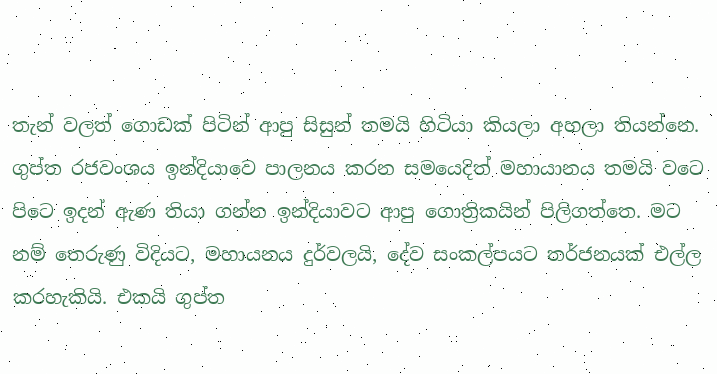තැන් වලත් ගොඩක් පිටින් ආපු සිසුන් තමයි හිටියා කියලා අහලා තියන්නෙ. ගුප්ත රජවංශය ඉන්දියාවෙ පාලනය කරන සමයෙදිත් මහායානය තමයි වටෙ පිටෙ ඉදන් ඇණ තියා ගන්න ඉන්දියාවට ආපු ගොත්‍රිකයින් පිලිගත්තෙ. මට නම් තෙරුණු විදියට, මහායනය දුර්වලයි, දේව සංකල්පයට තර්ජනයක් එල්ල කරහැකියි. එකයි ගුප්ත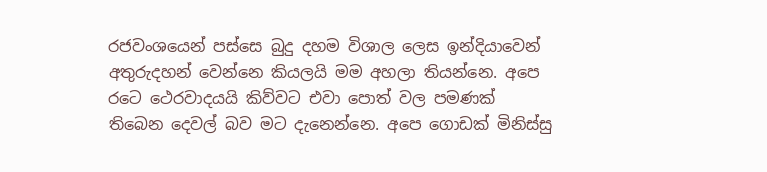රජවංශයෙන් පස්සෙ බුදු දහම විශාල ලෙස ඉන්දියාවෙන් අතුරුදහන් වෙන්නෙ කියලයි මම අහලා තියන්නෙ. අපෙ රටෙ ථෙරවාදයයි කිව්වට එවා පොත් වල පමණක් තිබෙන දෙවල් බව මට දැනෙන්නෙ. අපෙ ගොඩක් මිනිස්සු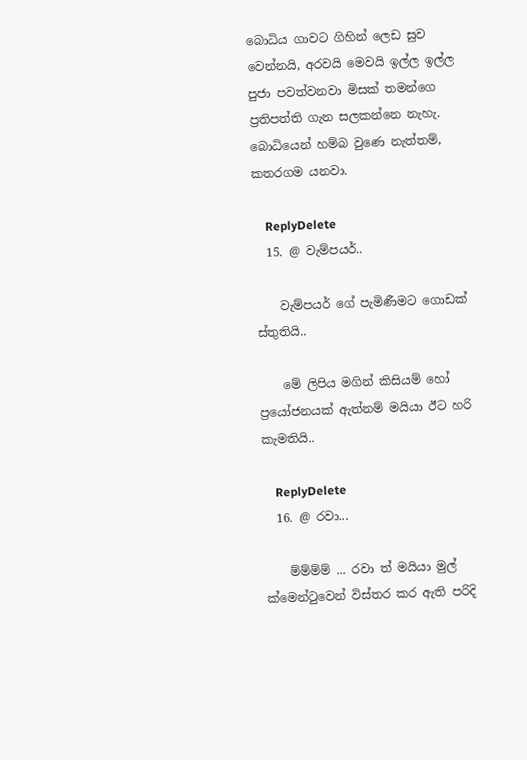බොධිය ගාවට ගිහින් ලෙඩ සුව වෙන්නයි, අරවයි මෙවයි ඉල්ල ඉල්ල පුජා පවත්වනවා මිසක් තමන්ගෙ ප්‍රතිපත්ති ගැන සලකන්නෙ නැහැ. බොධියෙන් හම්බ වුණෙ නැත්තම්, කතරගම යනවා.

    ReplyDelete
  15. @ වැම්පයර්..

    වැම්පයර් ගේ පැමිණීමට ගොඩක් ස්තුතියි..

    මේ ලිපිය මගින් කිසියම් හෝ ප්‍රයෝජනයක් ඇත්නම් මයියා ඊට හරි කැමතියි..

    ReplyDelete
  16. @ රවා...

    ම්ම්ම්ම් ... රවා ත් මයියා මුල් ක්මෙන්ටුවෙන් විස්තර කර ඇති පරිදි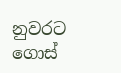නුවරට ගොස්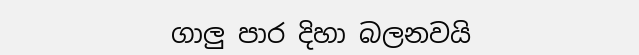ගාලු පාර දිහා බලනවයි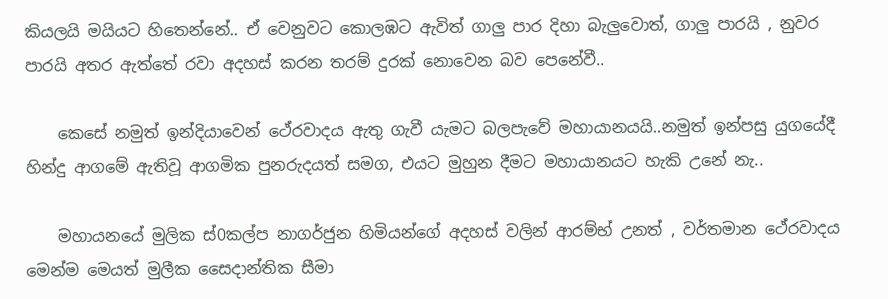කියලයි මයියට හිතෙන්නේ.. ඒ වෙනුවට කොලඹට ඇවිත් ගාලු පාර දිහා බැලුවොත්, ගාලු පාරයි , නුවර පාරයි අතර ඇත්තේ රවා අදහස් කරන තරම් දුරක් නොවෙන බව පෙනේවී..

    කෙසේ නමුත් ඉන්දියාවෙන් ථේරවාදය ඇතු ගැවී යැමට බලපැවේ මහායානයයි..නමුත් ඉන්පසු යුගයේදී හින්දු ආගමේ ඇතිවූ ආගමික පුනරුදයත් සමග, එයට මුහුන දීමට මහායානයට හැකි උනේ නැ..

    මහායනයේ මුලික ස්0කල්ප නාගර්ජුන හිමියන්ගේ අදහස් වලින් ආරම්භ් උනත් , වර්තමාන ථේරවාදය මෙන්ම මෙයත් මුලීක සෛදාන්තික සීමා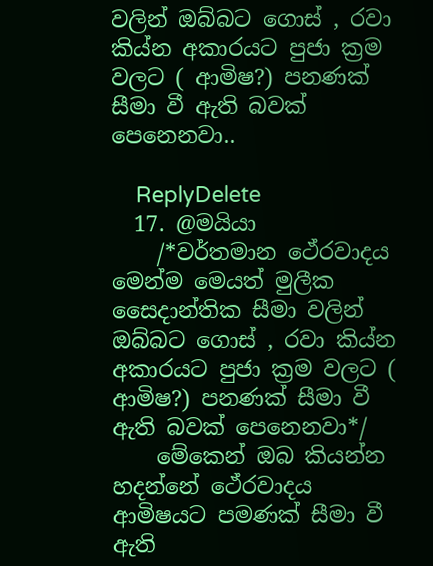වලින් ඔබ්බට ගොස් , රවා කිය්න අකාරයට පුජා ක්‍රම වලට ( ආමිෂ?) පනණක් සීමා වී ඇති බවක් පෙනෙනවා..

    ReplyDelete
  17. @මයියා
    /*වර්තමාන ථේරවාදය මෙන්ම මෙයත් මුලීක සෛදාන්තික සීමා වලින් ඔබ්බට ගොස් , රවා කිය්න අකාරයට පුජා ක්‍රම වලට ( ආමිෂ?) පනණක් සීමා වී ඇති බවක් පෙනෙනවා*/
    මේකෙන් ඔබ කියන්න හදන්නේ ථේරවාදය ආමිෂයට පමණක් සීමා වී ඇති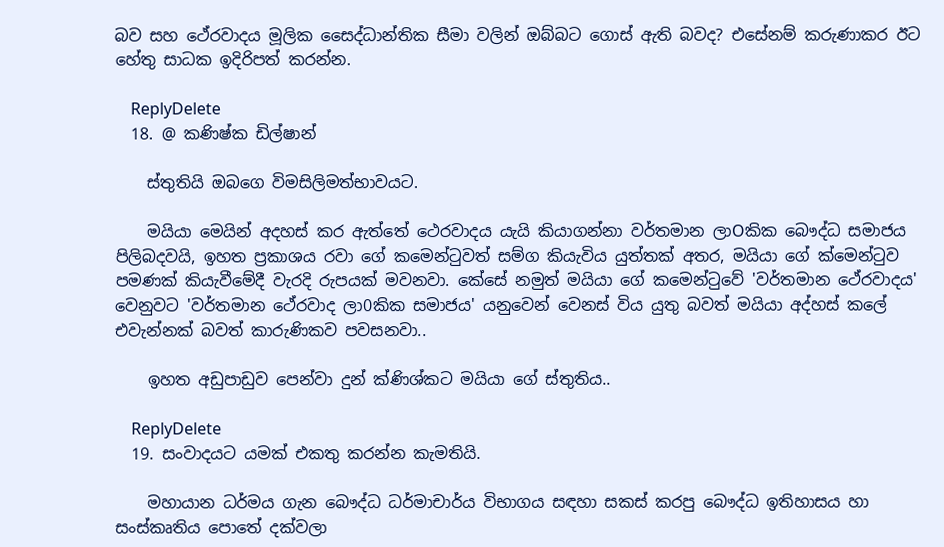බව සහ ථේරවාදය මූලික සෛද්ධාන්තික සීමා වලින් ඔබ්බට ගොස් ඇති බවද? එසේනම් කරුණාකර ඊට හේතු සාධක ඉදිරිපත් කරන්න.

    ReplyDelete
  18. @ කණිෂ්ක ඩිල්ෂාන්

    ස්තුතියි ඔබගෙ විමසිලිමත්භාවයට.

    මයියා මෙයින් අදහස් කර ඇත්තේ ථෙරවාදය යැයි කියාගන්නා වර්තමාන ලාOකික බෞද්ධ සමාජය පිලිබදවයි, ඉහත ප්‍රකාශය රවා ගේ කමෙන්ටුවත් සම්ග කියැවිය යුත්තක් අතර, මයියා ගේ ක්මෙන්ටුව පමණක් කියැවීමේදී වැරදි රුපයක් මවනවා. කේසේ නමුත් මයියා ගේ කමෙන්ටුවේ 'වර්තමාන ථේරවාදය' වෙනුවට 'වර්තමාන ථේරවාද ලා0කික සමාජය' යනුවෙන් වෙනස් විය යුතු බවත් මයියා අද්හස් කලේ එවැන්නක් බවත් කාරුණිකව පවසනවා..

    ඉහත අඩුපාඩුව පෙන්වා දුන් ක්ණිශ්කට මයියා ගේ ස්තුතිය..

    ReplyDelete
  19. සංවාදයට යමක් එකතු කරන්න කැමතියි.

    මහායාන ධර්මය ගැන බෞද්ධ ධර්මාචාර්ය විභාගය සඳහා සකස් කරපු බෞද්ධ ඉතිහාසය හා සංස්කෘතිය පොතේ දක්වලා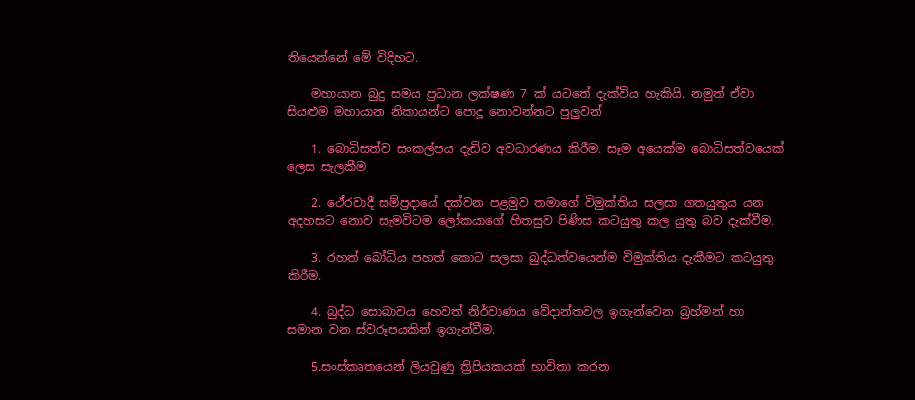තියෙන්නේ මේ විදිහට.

    මහායාන බුදු සමය ප්‍රධාන ලක්ෂණ 7 ක් යටතේ දැක්විය හැකියි. නමුත් ඒවා සියළුම මහායාන නිකායන්ට පොදූ නොවන්නට පුලුවන්

    1. බොධිසත්ව සංකල්පය දැඩිව අවධාරණය කිරීම. සෑම අයෙක්ම බොධිසත්වයෙක් ලෙස සැලකීම

    2. ථේරවාදී සම්ප්‍රදායේ දක්වන පළමුව තමාගේ විමුක්තිය සලසා ගතයුතුය යන අදහසට නොව සැමවිටම ලෝකයාගේ හිතසුව පිණිස කටයුතු කල යුතු බව දැක්වීම.

    3. රහත් බෝධිය පහත් කොට සලසා බුද්ධත්වයෙන්ම විමුක්තිය දැකීමට කටයුතු කිරීම.

    4. බුද්ධ සොබාවය හෙවත් නිර්වාණය වේදාන්තවල ඉගැන්වෙන බ්‍රහ්මන් හා සමාන වන ස්වරූපයකින් ඉගැන්වීම.

    5.සංස්කෘතයෙන් ලියවුණු ත්‍රිපියකයක් භාවිතා කරන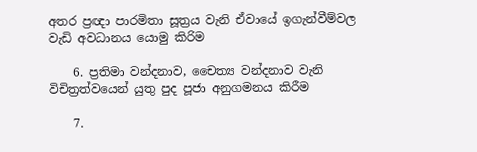අතර ප්‍රඥා පාරමිතා සූත්‍රය වැනි ඒවායේ ඉගැන්වීම්වල වැඩි අවධානය යොමු කිරිම

    6. ප්‍රතිමා වන්දනාව, චෛත්‍ය වන්දනාව වැනි විචිත්‍රත්වයෙන් යුතු පුද පූජා අනුගමනය කිරීම

    7.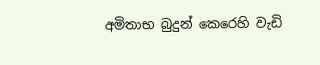අමිතාභ බුදුන් කෙරෙහි වැඩි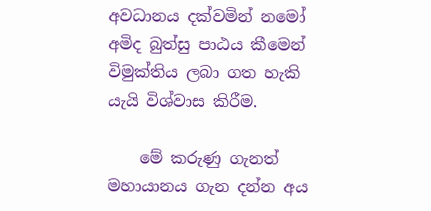අවධානය දක්වමින් නමෝ අමිද බුත්සු පාඨය කීමෙන් විමුක්තිය ලබා ගත හැකි යැයි විශ්වාස කිරීම.

    මේ කරුණු ගැනත් මහායානය ගැන දන්න අය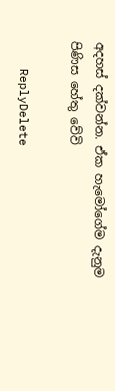අදහස් දක්වන්න. ඒක හැමෝගේම දැනුම පිණිස හේතු වේවි

    ReplyDelete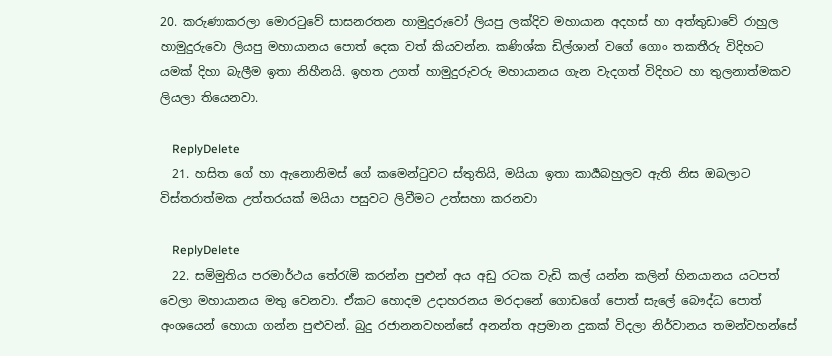20. කරුණාකරලා මොරටුවේ සාසනරතන හාමුදුරුවෝ ලියපු ලක්දිව මහායාන අදහස් හා අත්තුඩාවේ රාහුල හාමුදුරුවො ලියපු මහායානය පොත් දෙක වත් කියවන්න. කණිශ්ක ඩිල්ශාන් වගේ ගොං තකතීරු විදිහට යමක් දිහා බැලීම ඉතා නිහීනයි. ඉහත උගත් හාමුදුරුවරු මහායානය ගැන වැදගත් විදිහට හා තුලනාත්මකව ලියලා තියෙනවා.

    ReplyDelete
  21. හසිත ගේ හා ඇනොනිමස් ගේ කමෙන්ටුවට ස්තුතියි, මයියා ඉතා කාර්‍යබහුලව ඇති නිස ඔබලාට විස්තරාත්මක උත්තරයක් මයියා පසුවට ලිවීමට උත්සහා කරනවා

    ReplyDelete
  22. සමිමුතිය පරමාර්ථය තේරැමි කරන්න පුළුන් අය අඩු රටක වැඩි කල් යන්න කලින් හිනයානය යටපත් වෙලා මහායානය මතු වෙනවා. ඒකට හොදම උදාහරනය මරදානේ ගොඩගේ පොත් සැලේ බෞද්ධ පොත් අංශයෙන් හොයා ගන්න පුළුවන්. බුදු රජානනවහන්සේ අනන්ත අප්‍රමාන දුකක් විදලා නිර්වානය තමන්වහන්සේ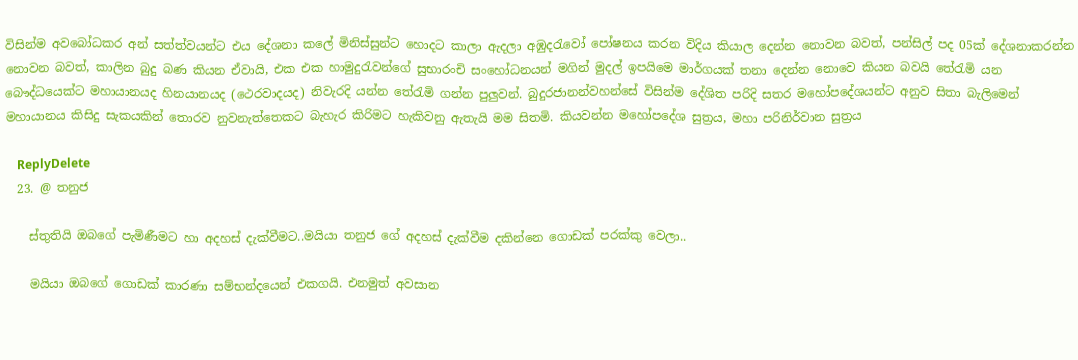විසින්ම අවබෝධකර අන් සත්ත්වයන්ට එය දේශනා කලේ මිනිස්සුන්ට හොදට කාලා ඇදලා අඹුදරැවෝ පෝෂනය කරන විදිය කියාල දෙන්න නොවන බවත්, පන්සිල් පද 05ක් දේශනාකරන්න නොවන බවත්, කාලින බුදු බණ කියන ඒවායි, එක එක හාමුදුරැවන්ගේ සුභාරංචි සංහෝධනයන් මගින් මුදල් ඉපයිමෙ මාර්ගයක් තනා දෙන්න නොවෙ කියන බවයි තේරැමි යන බෞද්ධයෙක්ට මහායානයද හිනයානයද (ථෙරවාදයද) නිවැරදි යන්න තේරැමි ගන්න පුලුවන්. බුදුරජානන්වහන්සේ විසින්ම දේශිත පරිදි සතර මහෝපදේශයන්ට අනුව සිතා බැලිමෙන් මහායානය කිසිදු සැකයකින් තොරව නුවනැත්තෙකට බැහැර කිරිමට හැකිවනු ඇතැයි මම සිතමි. කියවන්න මහෝපදේශ සුත්‍රය, මහා පරිනිර්වාන සුත්‍රය

    ReplyDelete
  23. @ තනුජ

    ස්තුතියි ඔබගේ පැමිණීමට හා අදහස් දැක්වීමට..මයියා තනුජ ගේ අදහස් දැක්වීම දකින්නෙ ගොඩක් පරක්කු වෙලා..

    මයියා ඔබගේ ගොඩක් කාරණා සම්භන්දයෙන් එකගයි. එනමුත් අවසාන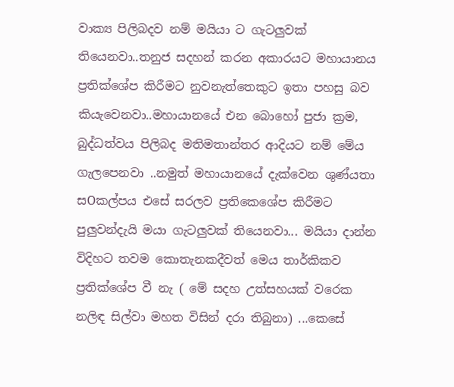වාක්‍ය පිලිබදව නම් මයියා ට ගැටලුවක් තියෙනවා..තනුජ සදහන් කරන අකාරයට මහායානය ප්‍රතික්ශේප කිරීමට නුවනැත්තෙකුට ඉතා පහසු බව කියැවෙනවා..මහායානයේ එන බොහෝ පුජා ක්‍රම, බුද්ධත්වය පිලිබද මතිමතාන්තර ආදියට නම් මේය ගැලපෙනවා ..නමුත් මහායානයේ දැක්වෙන ශුණ්යතා සOකල්පය එසේ සරලව ප්‍රතිකෙශේප කිරීමට පුලුවන්දැයි මයා ගැටලුවක් තියෙනවා... මයියා දාන්න විදිහට තවම කොතැනකදීවත් මෙය තාර්කිකව ප්‍රතික්ශේප වී නැ ( මේ සදහ උත්සහයක් වරෙක නලිඳ සිල්වා මහත විසින් දරා තිබුනා) ...කෙසේ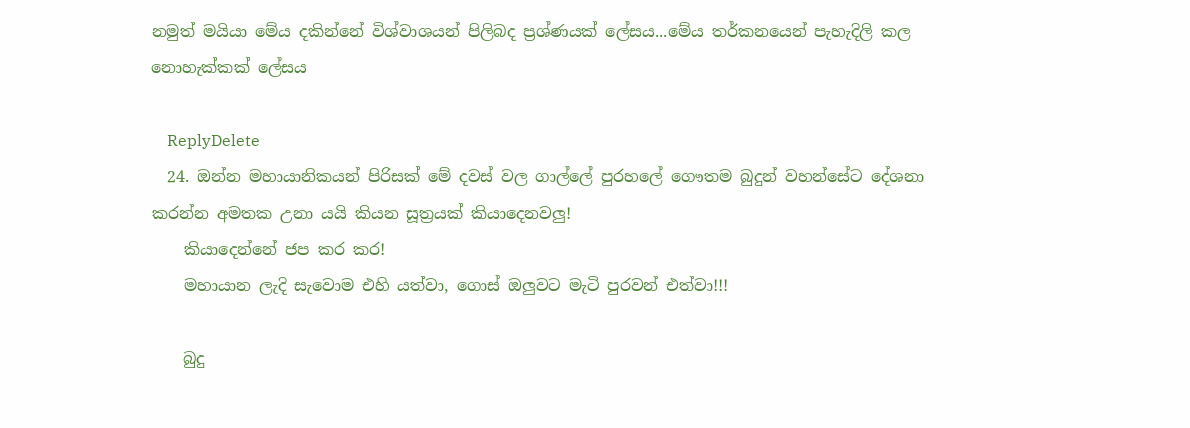නමුත් මයියා මේය දකින්නේ විශ්වාශයන් පිලිබද ප්‍රශ්ණයක් ලේසය...මේය තර්කනයෙන් පැහැදිලි කල නොහැක්කක් ලේසය

    ReplyDelete
  24. ඔන්න මහායානිකයන් පිරිසක් මේ දවස් වල ගාල්ලේ පුරහලේ ගෞතම බුදුන් වහන්සේට දේශනා කරන්න අමතක උනා යයි කියන සූත්‍රයක් කියාදෙනවලු!
    කියාදෙන්නේ ජප කර කර!
    මහායාන ලැදි සැවොම එහි යත්වා, ගොස් ඔලුවට මැටි පුරවන් එත්වා!!!

    බුදු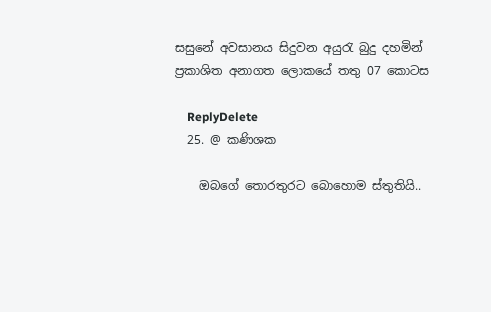සසුනේ අවසානය සිදුවන අයුරැ බුදු දහමින් ප්‍රකාශිත අනාගත ලොකයේ තතු 07 කොටස

    ReplyDelete
  25. @ කණිශක

    ඔබගේ තොරතුරට බොහොම ස්තුතියි..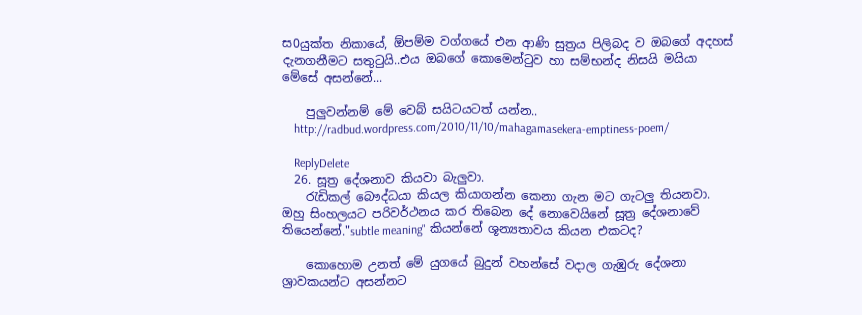ස0යුක්ත නිකායේ, ඕපම්ම වග්ගයේ එන ආණි සුත්‍රය පිලිබද ව ඔබගේ අදහස් දැනගනීමට සතුටුයි..එය ඔබගේ කොමෙන්ටුව හා සම්භන්ද නිසයි මයියා මේසේ අසන්නේ...

    පුලුවන්නම් මේ වෙබ් සයිටයටත් යන්න..
    http://radbud.wordpress.com/2010/11/10/mahagamasekera-emptiness-poem/

    ReplyDelete
  26. සූත්‍ර දේශනාව කියවා බැලුවා.
    රැඩිකල් බෞද්ධයා කියල කියාගන්න කෙනා ගැන මට ගැටලු තියනවා. ඔහු සිංහලයට පරිවර්ථනය කර තිබෙන දේ නොවෙයිනේ සූත්‍ර දේශනාවේ තියෙන්නේ."subtle meaning" කියන්නේ ශූන්‍යතාවය කියන එකටද?

    කොහොම උනත් මේ යුගයේ බුදුන් වහන්සේ වදාල ගැඹුරු දේශනා ශ්‍රාවකයන්ට අසන්නට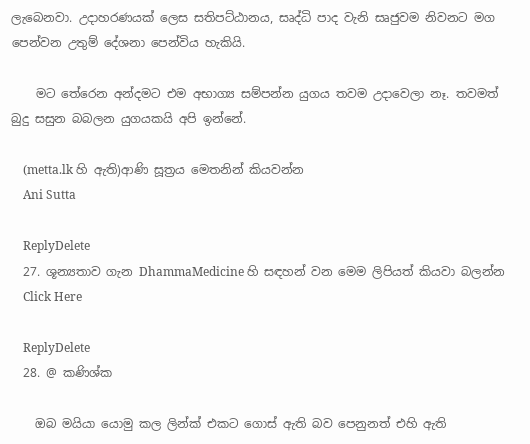ලැබෙනවා. උදාහරණයක් ලෙස සතිපට්ඨානය, සෘද්ධි පාද වැනි සෘජුවම නිවනට මග පෙන්වන උතුම් දේශනා පෙන්විය හැකියි.

    මට තේරෙන අන්දමට එම අභාග්‍ය සම්පන්න යුගය තවම උදාවෙලා නෑ. තවමත් බුදු සසුන බබලන යුගයකයි අපි ඉන්නේ.

    (metta.lk හි ඇති)ආණි සූත්‍රය මෙතනින් කියවන්න
    Ani Sutta

    ReplyDelete
  27. ශූන්‍යතාව ගැන DhammaMedicine හි සඳහන් වන මෙම ලිපියත් කියවා බලන්න
    Click Here

    ReplyDelete
  28. @ කණිශ්ක

    ඔබ මයියා යොමු කල ලින්ක් එකට ගොස් ඇති බව පෙනුනත් එහි ඇති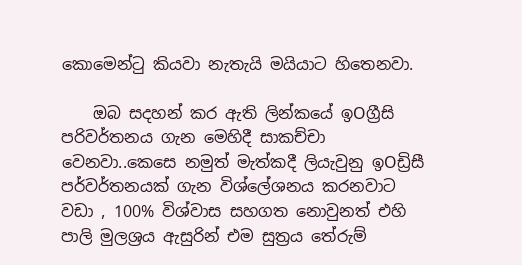කොමෙන්ටු කියවා නැතැයි මයියාට හිතෙනවා.

    ඔබ සදහන් කර ඇති ලින්කයේ ඉOග්‍රීසි පරිවර්තනය ගැන මෙහිදී සාකච්චා වෙනවා..කෙසෙ නමුත් මැත්කදී ලියැවුනු ඉOඩ්‍රිසී පර්වර්තනයක් ගැන විශ්ලේශනය කරනවාට වඩා , 100% විශ්වාස සහගත නොවුනත් එහි පාලි මුලශ්‍රය ඇසුරින් එම සුත්‍රය තේරුම්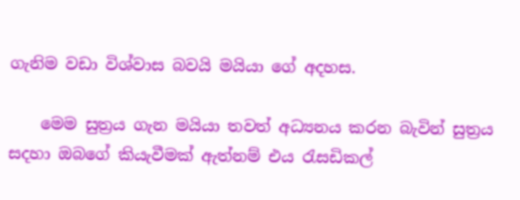ගැනිම වඩා විශ්වාස බවයි මයියා ගේ අදහස.

    මෙම සුත්‍රය ගැන මයියා තවත් අධ්‍යනය කරන බැවින් සුත්‍රය සදහා ඔබගේ කියැවීමක් ඇත්නම් එය රැසඩිකල්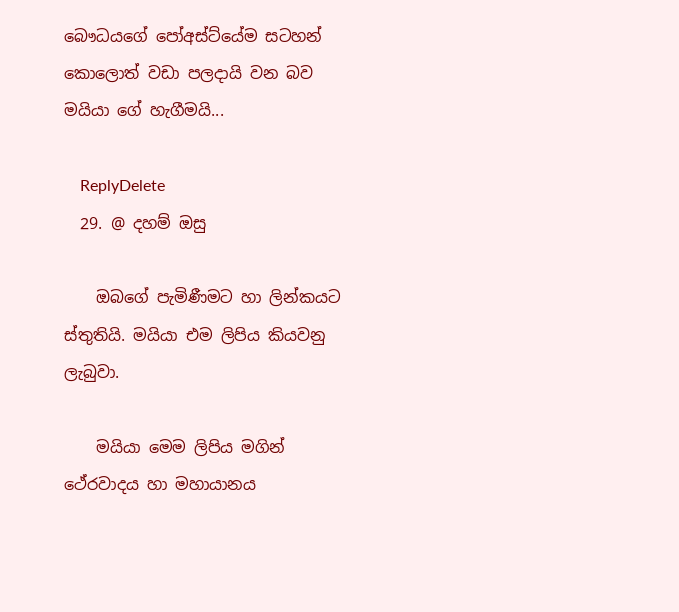බෞධයගේ පෝඅස්ට්යේම සටහන් කොලොත් වඩා පලදායි වන බව මයියා ගේ හැගීමයි...

    ReplyDelete
  29. @ දහම් ඔසු

    ඔබගේ පැමිණීමට හා ලින්කයට ස්තුතියි. මයියා එම ලිපිය කියවනු ලැබුවා.

    මයියා මෙම ලිපිය මගින් ථේරවාදය හා මහායානය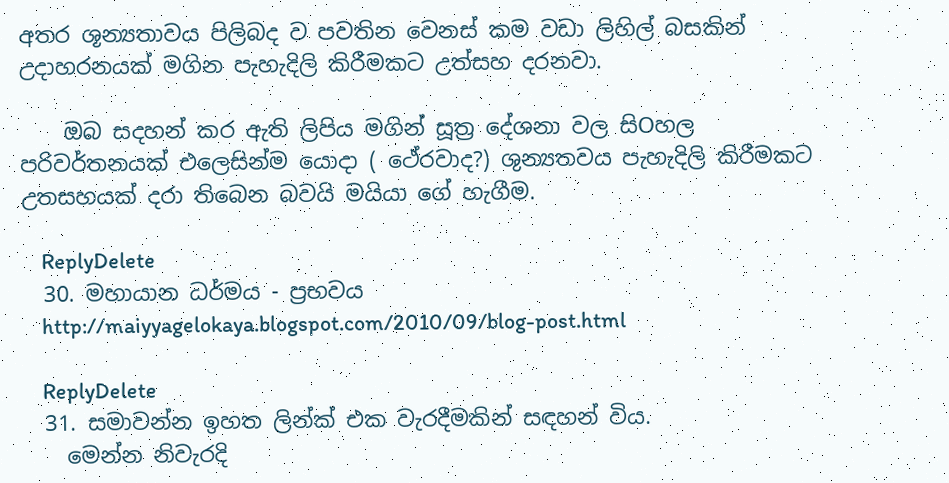අතර ශූන්‍යතාවය පිලිබද ව පවතින වෙනස් කම වඩා ලිහිල් බසකින් උදාහරනයක් මගින පැහැදිලි කිරීමකට උත්සහ දරනවා.

    ඔබ සදහන් කර ඇති ලිපිය මගින් සූත්‍ර දේශනා වල සිOහල පරිවර්තනයක් එලෙසින්ම යොදා ( ථේරවාද?) ශුන්‍යතවය පැහැදිලි කිරීමකට උතසහයක් දරා තිබෙන බවයි මයියා ගේ හැගීම.

    ReplyDelete
  30. මහායාන ධර්මය - ප්‍රභවය
    http://maiyyagelokaya.blogspot.com/2010/09/blog-post.html

    ReplyDelete
  31. සමාවන්න ඉහත ලින්ක් එක වැරදීමකින් සඳහන් විය.
    මෙන්න නිවැරදි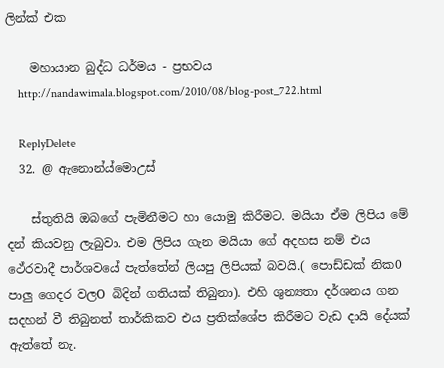ලින්ක් එක

    මහායාන බුද්ධ ධර්මය - ප්‍රභවය
    http://nandawimala.blogspot.com/2010/08/blog-post_722.html

    ReplyDelete
  32. @ ඇනොන්ය්මොඋස්

    ස්තුතියි ඔබගේ පැමිනීමට හා යොමු කිරීමට. මයියා ඒම ලිපිය මේ දන් කියවනු ලැබුවා. එම ලිපිය ගැන මයියා ගේ අදහස නම් එය ථේරවාදී පාර්ශවයේ පැත්තේන් ලියපු ලිපියක් බවයි.( පොඩ්ඩක් නික0 පාලු ගෙදර වලO බිදින් ගතියක් තිබුනා). එහි ශුන්‍යතා දර්ශනය ගන සදහන් වී තිබුනත් තාර්කිකව එය ප්‍රතික්ශේප කිරීමට වැඩ දායි දේයක් ඇත්තේ නැ.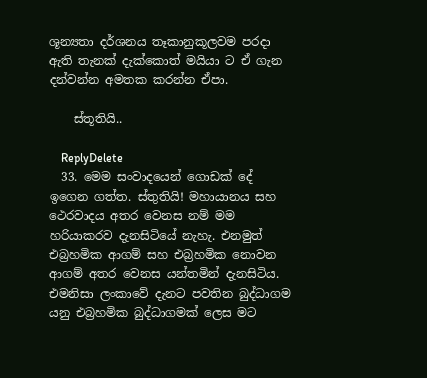ශූන්‍යතා දර්ශනය තෑකානුකූලවම පරදා ඇති තැනක් දැක්කොත් මයියා ට ඒ ගැන දන්වන්න අමතක කරන්න ඒපා.

    ස්තූතියි..

    ReplyDelete
  33. මෙම සංවාදයෙන් ගොඩක් දේ ඉගෙන ගත්ත. ස්තුතියි! මහායානය සහ ථෙරවාදය අතර වෙනස නම් මම හරියාකරව දැනසිටියේ නැහැ. එනමුත් එබ්‍රහමික ආගම් සහ එබ්‍රහමික නොවන ආගම් අතර වෙනස යන්තමින් දැනසිටිය. එමනිසා ලංකාවේ දැනට පවතින බුද්ධාගම යනු එබ්‍රහමික බුද්ධාගමක් ලෙස මට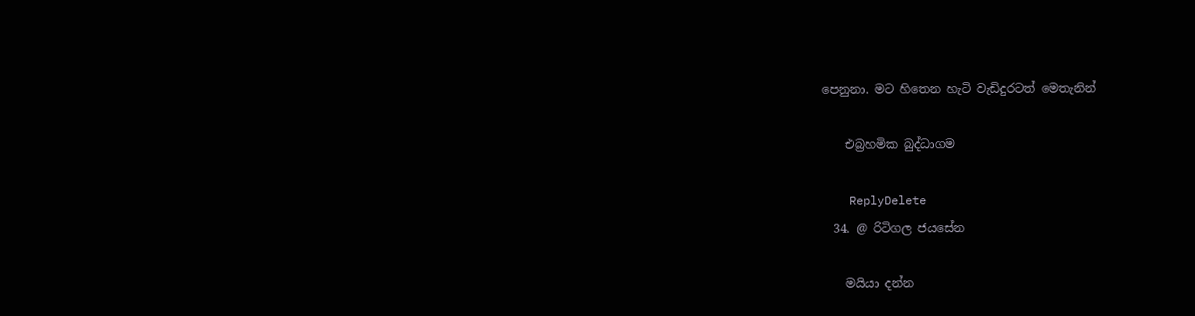පෙනුනා. මට හිතෙන හැටි වැඩිදුරටත් මෙතැනින්

    එබ්‍රහමික බුද්ධාගම

    ReplyDelete
  34. @ රිටිගල ජයසේන

    මයියා දන්න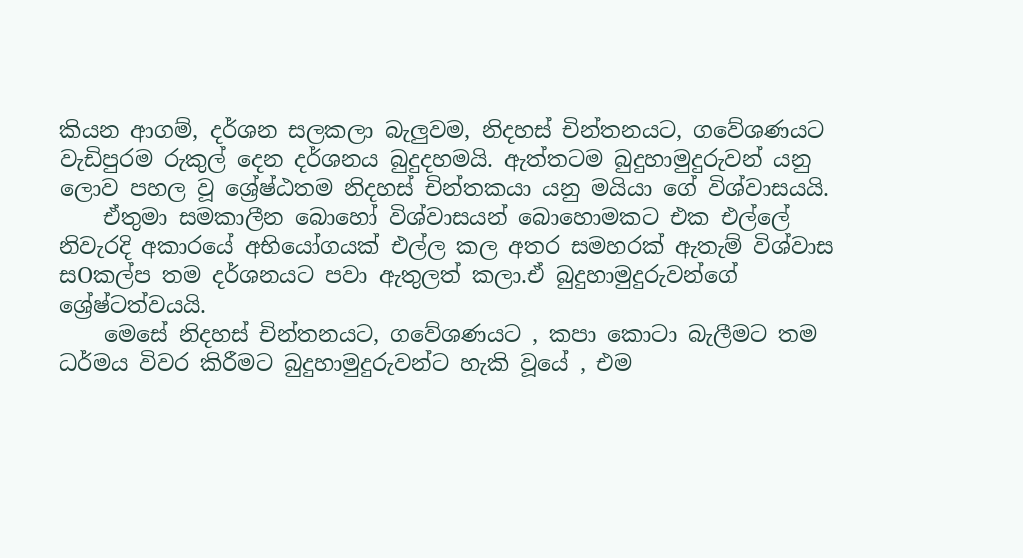කියන ආගම්, දර්ශන සලකලා බැලුවම, නිදහස් චින්තනයට, ගවේශණයට වැඩිපුරම රුකුල් දෙන දර්ශනය බුදුදහමයි. ඇත්තටම බුදුහාමුදුරුවන් යනු ලොව පහල වූ ශ්‍රේෂ්ඨතම නිදහස් චින්තකයා යනු මයියා ගේ විශ්වාසයයි.
    ඒතුමා සමකාලීන බොහෝ විශ්වාසයන් බොහොමකට එක එල්ලේ නිවැරදි අකාරයේ අභියෝගයක් එල්ල කල අතර සමහරක් ඇතැම් විශ්වාස සOකල්ප තම දර්ශනයට පවා ඇතුලත් කලා.ඒ බුදුහාමුදුරුවන්ගේ ශ්‍රේෂ්ටත්වයයි.
    මෙසේ නිදහස් චින්තනයට, ගවේශණයට , කපා කොටා බැලීමට තම ධර්මය විවර කිරීමට බුදුහාමුදුරුවන්ට හැකි වූයේ , එම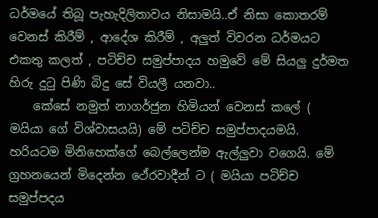ධර්මයේ තිබූ පැහැදිලිතාවය නිසාමයි..ඒ නිසා කොතරම් වෙනස් කිරීම් , ආදේශ කිරීම් , අලුත් විවරන ධර්මයට එකතු කලත් , පටිච්ච සමුප්පාදය හමුවේ මේ සියලු දුර්මත හිරු දුටු පිණි බිදු සේ වියලී යනවා..
    කේසේ නමුත් නාගර්ජුන හිමියන් වෙනස් කලේ ( මයියා ගේ විශ්වාසයයි) මේ පටිච්ච සමුප්පාදයමයි. හරියටම මිනිහෙක්ගේ බෙල්ලෙන්ම ඇල්ලුවා වගෙයි. මේ ග්‍රහනයෙන් මිදෙන්න ථේරවාදීන් ට ( මයියා පටිච්ච සමුප්පදය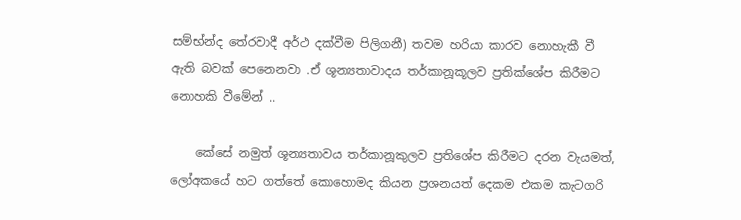සම්භ්න්ද තේරවාදී අර්ථ දක්වීම පිලිගනී) තවම හරියා කාරව නොහැකී වී ඇති බවක් පෙනෙනවා .ඒ ශූන්‍යතාවාදය තර්කානූකූලව ප්‍රතික්ශේප කිරීමට නොහකි වීමේන් ..

    කේසේ නමුත් ශූන්‍යතාවය තර්කානූකුලව ප්‍රතිශේප කිරීමට දරන වැයමත්, ලෝඅකයේ හට ගත්තේ කොහොමද කියන ප්‍රශනයත් දෙකම එකම කැටගරි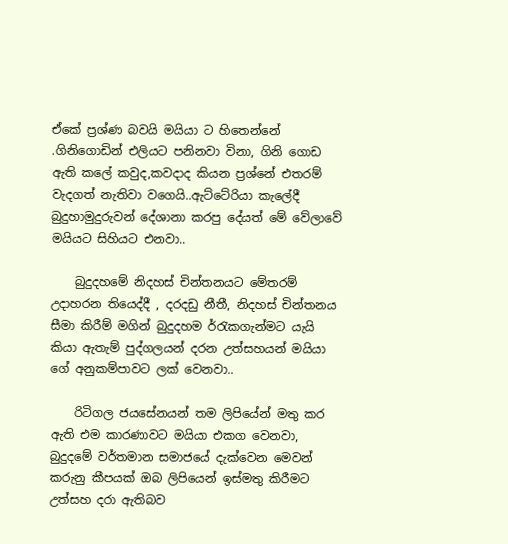ඒකේ ප්‍රශ්ණ බවයි මයියා ට හිතෙන්නේ .ගිනිගොඩින් එලියට පනිනවා විනා, ගිනි ගොඩ ඇති කලේ කවුද,කවදාද කියන ප්‍රශ්නේ එතරම් වැදගත් නැතිවා වගෙයි..ඇට්ටේරියා කැලේදී බුදුහාමුදුරුවන් දේශානා කරපු දේයත් මේ වේලාවේ මයියට සිහියට එනවා..

    බුදුදහමේ නිදහස් චින්තනයට මේතරම් උදාහරන තියෙද්දී , දරදඩු නීතී, නිදහස් චින්තනය සීමා කිරීම් මගින් බුදුදහම ර්‍රැකගැන්මට යැයි කියා ඇතැම් පුද්ගලයන් දරන උත්සහයන් මයියා ගේ අනුකම්පාවට ලක් වෙනවා..

    රිටිගල ජයසේනයන් තම ලිපියේන් මතු කර ඇති එම කාරණාවට මයියා එකග වෙනවා, බුදුදමේ වර්තමාන සමාජයේ දැක්වෙන මෙවන් කරුනු කීපයක් ඔබ ලිපියෙන් ඉස්මතු කිරීමට උත්සහ දරා ඇතිබව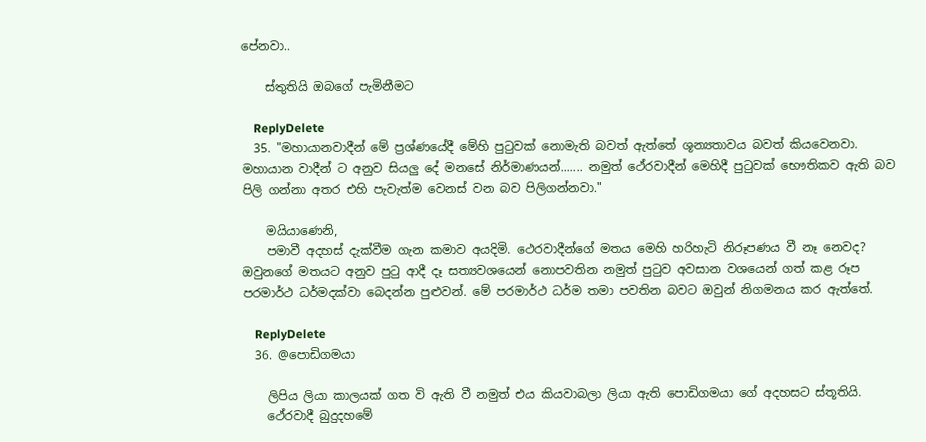පේනවා..

    ස්තුතියි ඔබගේ පැමිනීමට

    ReplyDelete
  35. "මහායානවාදීන් මේ ප්‍රශ්ණයේදී මේහි පුටුවක් නොමැති බවත් ඇත්තේ ශූන්‍යතාවය බවත් කි‍යවෙනවා. මහායාන වාදීන් ට අනුව සියලු දේ මනසේ නිර්මාණයන්....... නමුත් ථේරවාදීන් මෙහිදී පුටුවක් භෞතිකව ඇති බව පිලි ගන්නා අතර එහි පැවැත්ම වෙනස් වන බව පිලිගන්නවා."

    මයියාණෙනි,
    පමාවී අදහස් දැක්වීම ගැන කමාව අයදිමි. ථෙරවාදීන්ගේ මතය මෙහි හරිහැටි නිරූපණය වී නෑ නෙවද? ඔවුනගේ මතයට අනුව පුටු ආදී දෑ සත්‍යවශයෙන් නොපවතින නමුත් පුටුව අවසාන වශයෙන් ගත් කළ රූප පරමාර්ථ ධර්මදක්වා බෙදන්න පුළුවන්. මේ පරමාර්ථ ධර්ම තමා පවතින බවට ඔවුන් නිගමනය කර ඇත්තේ.

    ReplyDelete
  36. @පොඩිගමයා

    ලිපිය ලියා කාලයක් ගත වි ඇති වී නමුත් එය කියවාබලා ලියා ඇති පොඩිගමයා ගේ අදහසට ස්තූතියි.
    ථේරවාදී බුදුදහමේ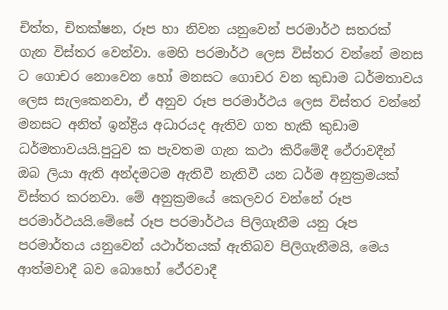චිත්ත, චිතක්ෂන, රූප හා නිවන යනුවෙන් පරමාර්ථ සතරක් ගැන විස්තර වෙන්වා. මෙහි පරමාර්ථ ලෙස විස්තර වන්නේ මනස ට ගොචර නොවෙන හෝ මනසට ගොචර වන කුඩාම ධර්මතාවය ලෙස සැලකෙනවා, ඒ අනුව රූප පරමාර්ථය ලෙස විස්තර වන්නේ මනසට අනිත් ඉන්ද්‍රිය අධාරයද ඇතිව ගත හැකි කුඩාම ධර්මතාවයයි.පු‍ටුව ක පැවතම ගැන කථා කිරීමේදී ථේරාවදීන් ඔබ ලියා ඇති අන්දමටම ඇතිවී නැතිවී යන ධර්ම අනුක්‍රමයක් විස්තර කරනවා. මේ අනුක්‍රමයේ කෙලවර වන්නේ රූප පරමාර්ථයයි.මේසේ රූප පරමාර්ථය පිලිගැනීම යනු රූප පරමාර්තය යනුවෙන් යථාර්තයක් ඇතිබව පිලිගැනීමයි, මෙය ආත්මවාදී බව බොහෝ ථේරවාදී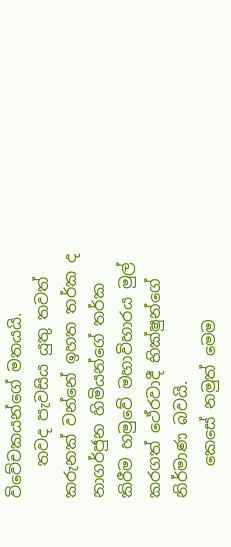විවේචකයන්ගේ මතයයි.
    තවද පැවසිය යුතු තවත් කරුනක් වන්නේ ඉහත තර්ක ද නාගර්ජුන හිමියන්ගේ තර්ක කිරීම හමුවේ මහාවිහාරය මුල් කරගත් ථේරවාදී භික්ෂුන්ගේ නිර්මාණ බවයි.
    කෙසේ නමුත් මෙම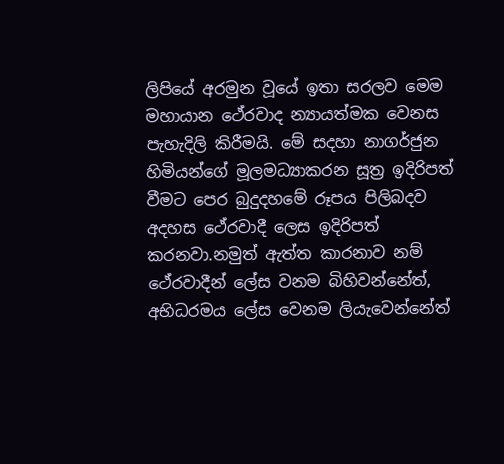ලිපියේ අරමුන වූයේ ඉතා සරලව මෙම මහායාන ථේරවාද න්‍යායත්මක වෙනස පැහැදිලි කිරීමයි. මේ සදහා නාගර්ජුන හිමියන්ගේ මූලමධ්‍යාකරන සූත්‍ර ඉදිරිපත් වීමට පෙර බුදුදහමේ රූපය පිලිබදව අදහස ථේරවාදී ලෙස ඉදිරිපත් කරනවා.නමුත් ඇත්ත කාරනාව නම් ථේරවාදීන් ලේස වනම බිහිවන්නේත්, අභිධරමය ලේස වෙනම ලියැවෙන්නේත්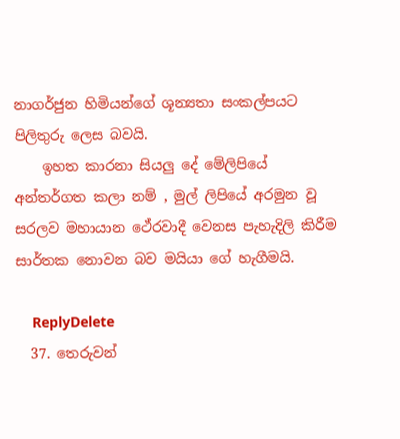නාගර්ජුන හිමියන්ගේ ශූන්‍යතා සංකල්පයට පිලිතුරු ලෙස බවයි.
    ඉහත කාරනා සියලු දේ මේලිපියේ අන්තර්ගත කලා නම් , මුල් ලිපියේ අරමුන වූ සරලව මහායාන ථේරවාදී වෙනස පැහැදිලි කිරීම සාර්තක නොවන බව මයියා ගේ හැගීමයි.

    ReplyDelete
  37. තෙරුවන්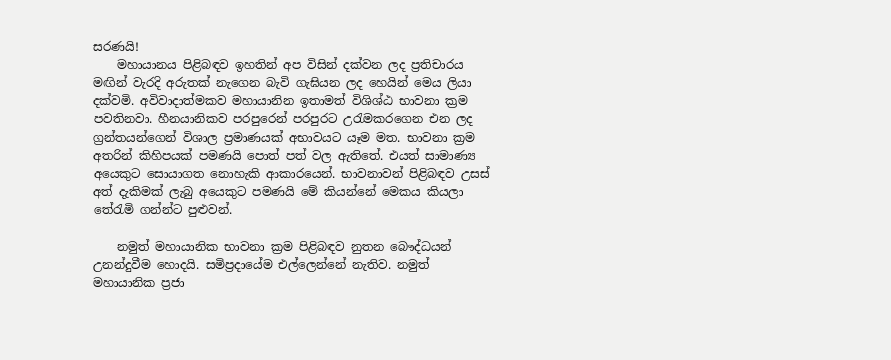සරණයි!
    මහායානය පිළිබඳව ඉහතින් අප විසින් දක්වන ලද ප්‍රතිචාරය මඟින් වැරදි අරුතක් නැගෙන බැවි ගැඝියන ලද හෙයින් මෙය ලියා දක්වමි. අවිවාදාත්මකව මහායානින ඉතාමත් විශිශ්ඨ භාවනා ක්‍රම පවතිනවා. හීනයානිකව පරපුරෙන් පරපුරට උරැමකරගෙන එන ලද ග්‍රන්තයන්ගෙන් විශාල ප්‍රමාණයක් අභාවයට යෑම මත. භාවනා ක්‍රම අතරින් කිහිපයක් පමණයි පොත් පත් වල ඇතිතේ. එයත් සාමාණ්‍ය අයෙකුට සොයාගත නොහැකි ආකාරයෙන්. භාවනාවන් පිළිබඳව උසස් අත් දැකිමක් ලැබු අයෙකුට පමණයි මේ කියන්නේ මෙකය කියලා තේරැමි ගන්න්ට පුළුවන්.

    නමුත් මහායානික භාවනා ක්‍රම පිළිබඳව නුතන බෞද්ධයන් උනන්දුවීම හොදයි. සමිප්‍රදායේම එල්ලෙන්නේ නැතිව. නමුත් මහායානික ප්‍රජා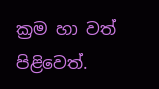ක්‍රම හා වත් පිළිවෙත්.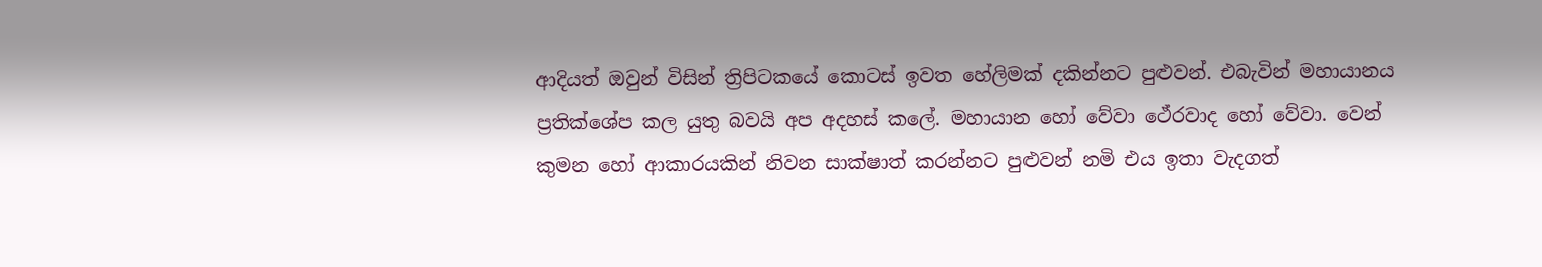ආදියත් ඔවුන් විසින් ත්‍රිපිටකයේ කොටස් ඉවත හේලිමක් දකින්නට පුළුවන්. එබැවින් මහායානය ප්‍රතික්ශේප කල යුතු බවයි අප අදහස් කලේ. මහායාන හෝ වේවා ථේරවාද හෝ වේවා. වෙන් කුමන හෝ ආකාරයකින් නිවන සාක්ෂාත් කරන්නට පුළුවන් නමි එය ඉතා වැදගත්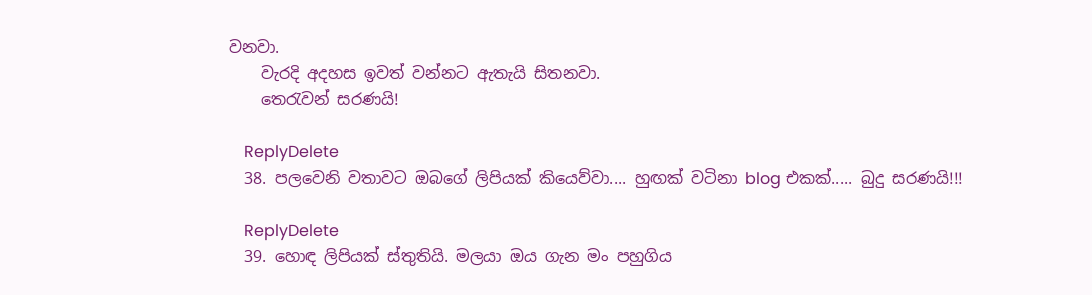වනවා.
    වැරදි අදහස ඉවත් වන්නට ඇතැයි සිතනවා.
    තෙරැවන් සරණයි!

    ReplyDelete
  38. පලවෙනි වතාවට ඔබගේ ලිපියක් කියෙව්වා.... හුඟක් වටිනා blog එකක්..... බුදු සරණයි!!!

    ReplyDelete
  39. හොඳ ලිපියක් ස්තුතියි. මලයා ඔය ගැන මං පහුගිය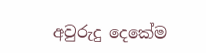අවුරුදු දෙකේම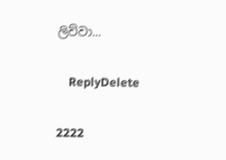ලිව්වා...

    ReplyDelete

2222